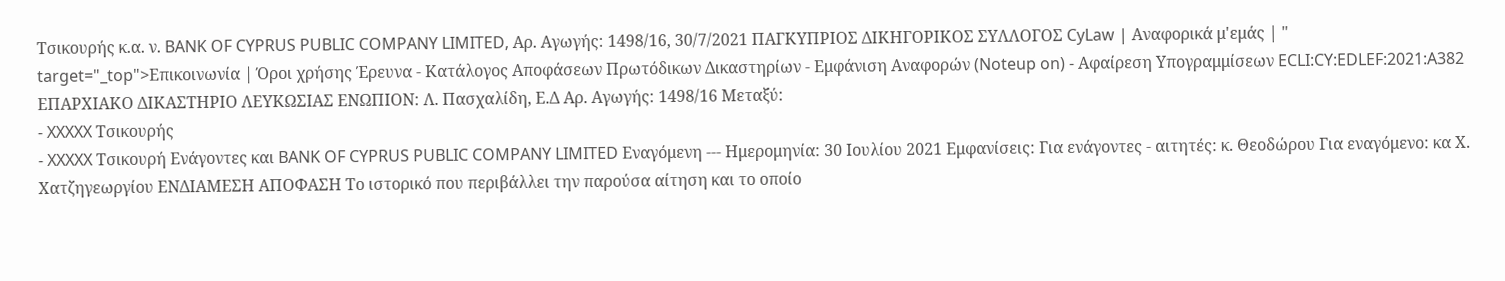Τσικουρής κ.α. ν. BANK OF CYPRUS PUBLIC COMPANY LIMITED, Αρ. Αγωγής: 1498/16, 30/7/2021 ΠΑΓΚΥΠΡΙΟΣ ΔΙΚΗΓΟΡΙΚΟΣ ΣΥΛΛΟΓΟΣ CyLaw | Αναφορικά μ'εμάς | " target="_top">Επικοινωνία | Όροι χρήσης Έρευνα - Κατάλογος Αποφάσεων Πρωτόδικων Δικαστηρίων - Εμφάνιση Αναφορών (Noteup on) - Αφαίρεση Υπογραμμίσεων ECLI:CY:EDLEF:2021:A382 ΕΠΑΡΧΙΑΚΟ ΔΙΚΑΣΤΗΡΙΟ ΛΕΥΚΩΣΙΑΣ ΕΝΩΠΙΟΝ: Λ. Πασχαλίδη, Ε.Δ Αρ. Αγωγής: 1498/16 Μεταξύ:
- XXXXX Τσικουρής
- XXXXX Τσικουρή Ενάγοντες και BANK OF CYPRUS PUBLIC COMPANY LIMITED Εναγόμενη --- Ημερομηνία: 30 Ιουλίου 2021 Εμφανίσεις: Για ενάγοντες - αιτητές: κ. Θεοδώρου Για εναγόμενο: κα Χ. Χατζηγεωργίου ΕΝΔΙΑΜΕΣΗ ΑΠΟΦΑΣΗ Το ιστορικό που περιβάλλει την παρούσα αίτηση και το οποίο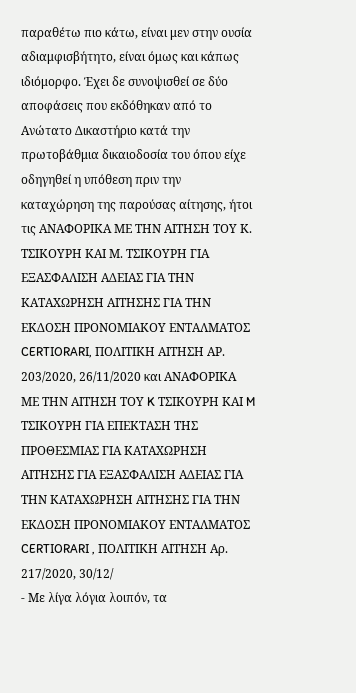παραθέτω πιο κάτω, είναι μεν στην ουσία αδιαμφισβήτητο, είναι όμως και κάπως ιδιόμορφο. Έχει δε συνοψισθεί σε δύο αποφάσεις που εκδόθηκαν από το Ανώτατο Δικαστήριο κατά την πρωτοβάθμια δικαιοδοσία του όπου είχε οδηγηθεί η υπόθεση πριν την καταχώρηση της παρούσας αίτησης, ήτοι τις ΑΝΑΦΟΡΙΚΑ ΜΕ ΤΗΝ ΑΙΤΗΣΗ ΤΟΥ Κ. ΤΣΙΚΟΥΡΗ ΚΑΙ Μ. ΤΣΙΚΟΥΡΗ ΓΙΑ ΕΞΑΣΦΑΛΙΣΗ ΑΔΕΙΑΣ ΓΙΑ ΤΗΝ ΚΑΤΑΧΩΡΗΣΗ ΑΙΤΗΣΗΣ ΓΙΑ ΤΗΝ ΕΚΔΟΣΗ ΠΡΟΝΟΜΙΑΚΟΥ ΕΝΤΑΛΜΑΤΟΣ CERTIORARI, ΠΟΛΙΤΙΚΗ ΑΙΤΗΣΗ ΑΡ. 203/2020, 26/11/2020 και ΑΝΑΦΟΡΙΚΑ ΜΕ ΤΗΝ ΑΙΤΗΣΗ ΤΟΥ K ΤΣΙΚΟΥΡΗ ΚΑΙ M ΤΣΙΚΟΥΡΗ ΓΙΑ ΕΠΕΚΤΑΣΗ ΤΗΣ ΠΡΟΘΕΣΜΙΑΣ ΓΙΑ ΚΑΤΑΧΩΡΗΣΗ ΑΙΤΗΣΗΣ ΓΙΑ ΕΞΑΣΦΑΛΙΣΗ ΑΔΕΙΑΣ ΓΙΑ ΤΗΝ ΚΑΤΑΧΩΡΗΣΗ ΑΙΤΗΣΗΣ ΓΙΑ ΤΗΝ ΕΚΔΟΣΗ ΠΡΟΝΟΜΙΑΚΟΥ ΕΝΤΑΛΜΑΤΟΣ CERTIORARI , ΠΟΛΙΤΙΚΗ ΑΙΤΗΣΗ Αρ. 217/2020, 30/12/
- Με λίγα λόγια λοιπόν, τα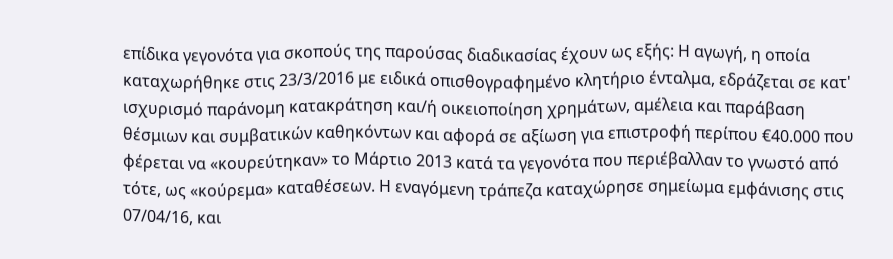επίδικα γεγονότα για σκοπούς της παρούσας διαδικασίας έχουν ως εξής: Η αγωγή, η οποία καταχωρήθηκε στις 23/3/2016 με ειδικά οπισθογραφημένο κλητήριο ένταλμα, εδράζεται σε κατ' ισχυρισμό παράνομη κατακράτηση και/ή οικειοποίηση χρημάτων, αμέλεια και παράβαση θέσμιων και συμβατικών καθηκόντων και αφορά σε αξίωση για επιστροφή περίπου €40.000 που φέρεται να «κουρεύτηκαν» το Μάρτιο 2013 κατά τα γεγονότα που περιέβαλλαν το γνωστό από τότε, ως «κούρεμα» καταθέσεων. Η εναγόμενη τράπεζα καταχώρησε σημείωμα εμφάνισης στις 07/04/16, και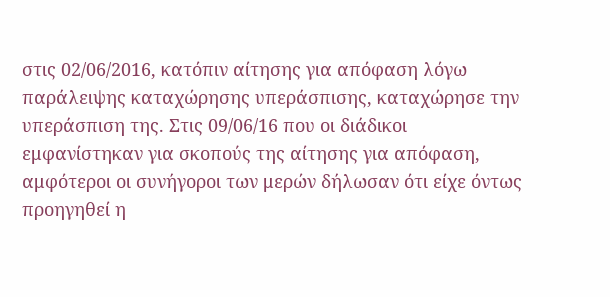στις 02/06/2016, κατόπιν αίτησης για απόφαση λόγω παράλειψης καταχώρησης υπεράσπισης, καταχώρησε την υπεράσπιση της. Στις 09/06/16 που οι διάδικοι εμφανίστηκαν για σκοπούς της αίτησης για απόφαση, αμφότεροι οι συνήγοροι των μερών δήλωσαν ότι είχε όντως προηγηθεί η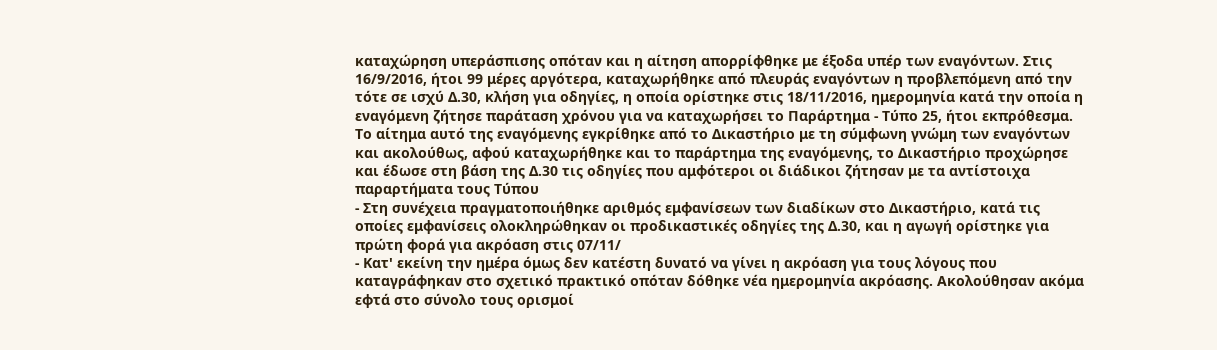καταχώρηση υπεράσπισης οπόταν και η αίτηση απορρίφθηκε με έξοδα υπέρ των εναγόντων. Στις 16/9/2016, ήτοι 99 μέρες αργότερα, καταχωρήθηκε από πλευράς εναγόντων η προβλεπόμενη από την τότε σε ισχύ Δ.30, κλήση για οδηγίες, η οποία ορίστηκε στις 18/11/2016, ημερομηνία κατά την οποία η εναγόμενη ζήτησε παράταση χρόνου για να καταχωρήσει το Παράρτημα - Τύπο 25, ήτοι εκπρόθεσμα. Το αίτημα αυτό της εναγόμενης εγκρίθηκε από το Δικαστήριο με τη σύμφωνη γνώμη των εναγόντων και ακολούθως, αφού καταχωρήθηκε και το παράρτημα της εναγόμενης, το Δικαστήριο προχώρησε και έδωσε στη βάση της Δ.30 τις οδηγίες που αμφότεροι οι διάδικοι ζήτησαν με τα αντίστοιχα παραρτήματα τους Τύπου
- Στη συνέχεια πραγματοποιήθηκε αριθμός εμφανίσεων των διαδίκων στο Δικαστήριο, κατά τις οποίες εμφανίσεις ολοκληρώθηκαν οι προδικαστικές οδηγίες της Δ.30, και η αγωγή ορίστηκε για πρώτη φορά για ακρόαση στις 07/11/
- Κατ' εκείνη την ημέρα όμως δεν κατέστη δυνατό να γίνει η ακρόαση για τους λόγους που καταγράφηκαν στο σχετικό πρακτικό οπόταν δόθηκε νέα ημερομηνία ακρόασης. Ακολούθησαν ακόμα εφτά στο σύνολο τους ορισμοί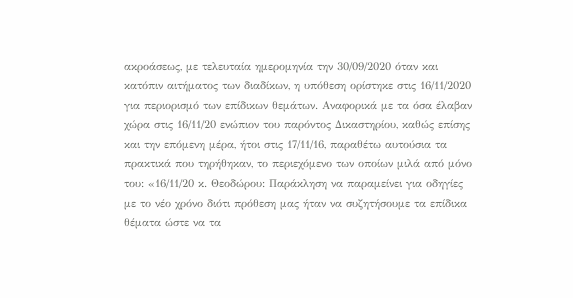ακροάσεως, με τελευταία ημερομηνία την 30/09/2020 όταν και κατόπιν αιτήματος των διαδίκων, η υπόθεση ορίστηκε στις 16/11/2020 για περιορισμό των επίδικων θεμάτων. Αναφορικά με τα όσα έλαβαν χώρα στις 16/11/20 ενώπιον του παρόντος Δικαστηρίου, καθώς επίσης και την επόμενη μέρα, ήτοι στις 17/11/16, παραθέτω αυτούσια τα πρακτικά που τηρήθηκαν, το περιεχόμενο των οποίων μιλά από μόνο του: «16/11/20 κ. Θεοδώρου: Παράκληση να παραμείνει για οδηγίες με το νέο χρόνο διότι πρόθεση μας ήταν να συζητήσουμε τα επίδικα θέματα ώστε να τα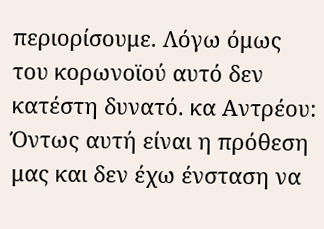περιορίσουμε. Λόγω όμως του κορωνοϊού αυτό δεν κατέστη δυνατό. κα Αντρέου: Όντως αυτή είναι η πρόθεση μας και δεν έχω ένσταση να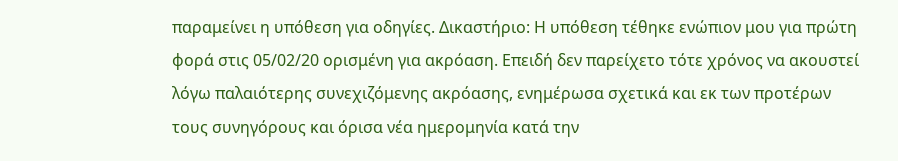παραμείνει η υπόθεση για οδηγίες. Δικαστήριο: Η υπόθεση τέθηκε ενώπιον μου για πρώτη φορά στις 05/02/20 ορισμένη για ακρόαση. Επειδή δεν παρείχετο τότε χρόνος να ακουστεί λόγω παλαιότερης συνεχιζόμενης ακρόασης, ενημέρωσα σχετικά και εκ των προτέρων τους συνηγόρους και όρισα νέα ημερομηνία κατά την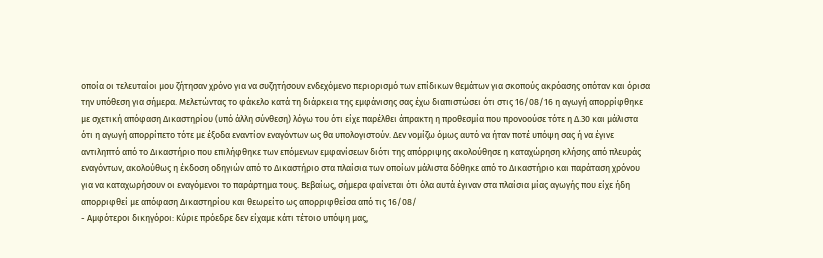οποία οι τελευταίοι μου ζήτησαν χρόνο για να συζητήσουν ενδεχόμενο περιορισμό των επίδικων θεμάτων για σκοπούς ακρόασης οπόταν και όρισα την υπόθεση για σήμερα. Μελετώντας το φάκελο κατά τη διάρκεια της εμφάνισης σας έχω διαπιστώσει ότι στις 16/08/16 η αγωγή απορρίφθηκε με σχετική απόφαση Δικαστηρίου (υπό άλλη σύνθεση) λόγω του ότι είχε παρέλθει άπρακτη η προθεσμία που προνοούσε τότε η Δ.30 και μάλιστα ότι η αγωγή απορρίπετο τότε με έξοδα εναντίον εναγόντων ως θα υπολογιστούν. Δεν νομίζω όμως αυτό να ήταν ποτέ υπόψη σας ή να έγινε αντιληπτό από το Δικαστήριο που επιλήφθηκε των επόμενων εμφανίσεων διότι της απόρριψης ακολούθησε η καταχώρηση κλήσης από πλευράς εναγόντων, ακολούθως η έκδοση οδηγιών από το Δικαστήριο στα πλαίσια των οποίων μάλιστα δόθηκε από το Δικαστήριο και παράταση χρόνου για να καταχωρήσουν οι εναγόμενοι το παράρτημα τους. Βεβαίως, σήμερα φαίνεται ότι όλα αυτά έγιναν στα πλαίσια μίας αγωγής που είχε ήδη απορριφθεί με απόφαση Δικαστηρίου και θεωρείτο ως απορριφθείσα από τις 16/08/
- Αμφότεροι δικηγόροι: Κύριε πρόεδρε δεν είχαμε κάτι τέτοιο υπόψη μας,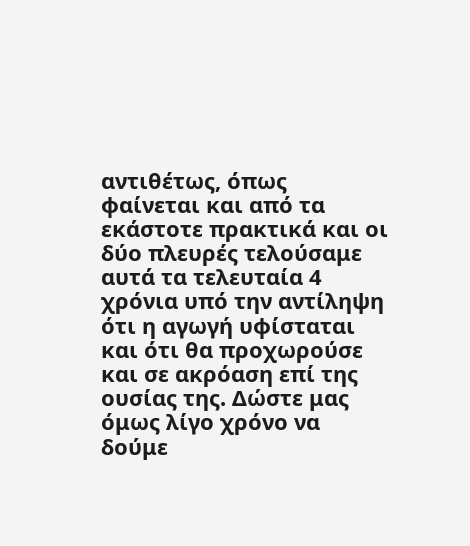αντιθέτως, όπως φαίνεται και από τα εκάστοτε πρακτικά και οι δύο πλευρές τελούσαμε αυτά τα τελευταία 4 χρόνια υπό την αντίληψη ότι η αγωγή υφίσταται και ότι θα προχωρούσε και σε ακρόαση επί της ουσίας της. Δώστε μας όμως λίγο χρόνο να δούμε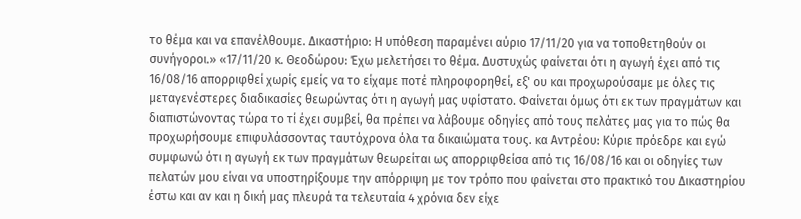το θέμα και να επανέλθουμε. Δικαστήριο: Η υπόθεση παραμένει αύριο 17/11/20 για να τοποθετηθούν οι συνήγοροι.» «17/11/20 κ. Θεοδώρου: Έχω μελετήσει το θέμα. Δυστυχώς φαίνεται ότι η αγωγή έχει από τις 16/08/16 απορριφθεί χωρίς εμείς να το είχαμε ποτέ πληροφορηθεί, εξ' ου και προχωρούσαμε με όλες τις μεταγενέστερες διαδικασίες θεωρώντας ότι η αγωγή μας υφίστατο. Φαίνεται όμως ότι εκ των πραγμάτων και διαπιστώνοντας τώρα το τί έχει συμβεί, θα πρέπει να λάβουμε οδηγίες από τους πελάτες μας για το πώς θα προχωρήσουμε επιφυλάσσοντας ταυτόχρονα όλα τα δικαιώματα τους. κα Αντρέου: Κύριε πρόεδρε και εγώ συμφωνώ ότι η αγωγή εκ των πραγμάτων θεωρείται ως απορριφθείσα από τις 16/08/16 και οι οδηγίες των πελατών μου είναι να υποστηρίξουμε την απόρριψη με τον τρόπο που φαίνεται στο πρακτικό του Δικαστηρίου έστω και αν και η δική μας πλευρά τα τελευταία 4 χρόνια δεν είχε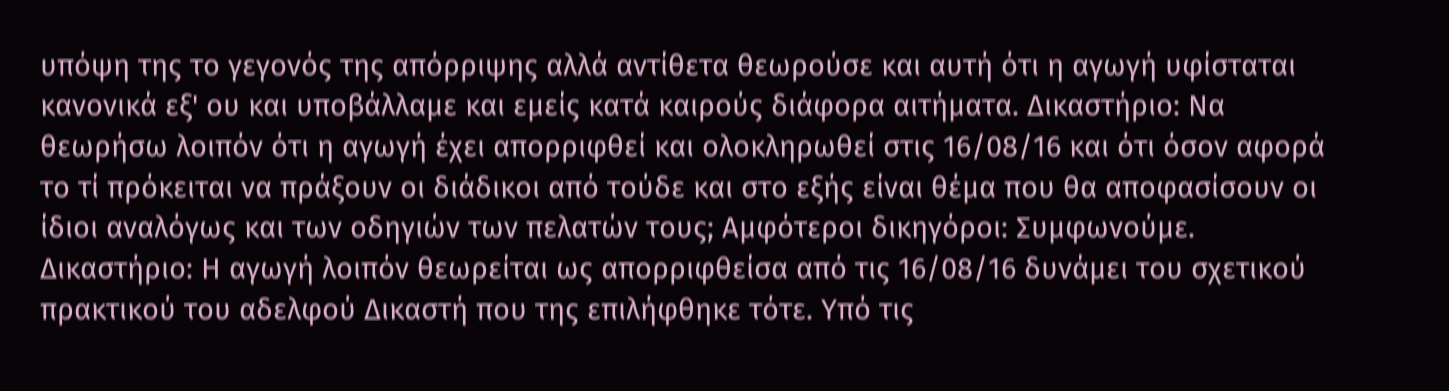υπόψη της το γεγονός της απόρριψης αλλά αντίθετα θεωρούσε και αυτή ότι η αγωγή υφίσταται κανονικά εξ' ου και υποβάλλαμε και εμείς κατά καιρούς διάφορα αιτήματα. Δικαστήριο: Να θεωρήσω λοιπόν ότι η αγωγή έχει απορριφθεί και ολοκληρωθεί στις 16/08/16 και ότι όσον αφορά το τί πρόκειται να πράξουν οι διάδικοι από τούδε και στο εξής είναι θέμα που θα αποφασίσουν οι ίδιοι αναλόγως και των οδηγιών των πελατών τους; Αμφότεροι δικηγόροι: Συμφωνούμε. Δικαστήριο: Η αγωγή λοιπόν θεωρείται ως απορριφθείσα από τις 16/08/16 δυνάμει του σχετικού πρακτικού του αδελφού Δικαστή που της επιλήφθηκε τότε. Υπό τις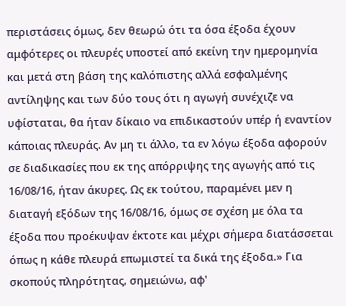περιστάσεις όμως, δεν θεωρώ ότι τα όσα έξοδα έχουν αμφότερες οι πλευρές υποστεί από εκείνη την ημερομηνία και μετά στη βάση της καλόπιστης αλλά εσφαλμένης αντίληψης και των δύο τους ότι η αγωγή συνέχιζε να υφίσταται, θα ήταν δίκαιο να επιδικαστούν υπέρ ή εναντίον κάποιας πλευράς. Αν μη τι άλλο, τα εν λόγω έξοδα αφορούν σε διαδικασίες που εκ της απόρριψης της αγωγής από τις 16/08/16, ήταν άκυρες. Ως εκ τούτου, παραμένει μεν η διαταγή εξόδων της 16/08/16, όμως σε σχέση με όλα τα έξοδα που προέκυψαν έκτοτε και μέχρι σήμερα διατάσσεται όπως η κάθε πλευρά επωμιστεί τα δικά της έξοδα.» Για σκοπούς πληρότητας, σημειώνω, αφ'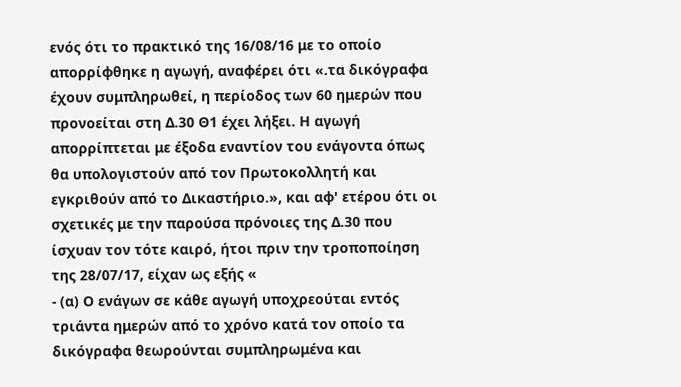ενός ότι το πρακτικό της 16/08/16 με το οποίο απορρίφθηκε η αγωγή, αναφέρει ότι «.τα δικόγραφα έχουν συμπληρωθεί, η περίοδος των 60 ημερών που προνοείται στη Δ.30 Θ1 έχει λήξει. Η αγωγή απορρίπτεται με έξοδα εναντίον του ενάγοντα όπως θα υπολογιστούν από τον Πρωτοκολλητή και εγκριθούν από το Δικαστήριο.», και αφ' ετέρου ότι οι σχετικές με την παρούσα πρόνοιες της Δ.30 που ίσχυαν τον τότε καιρό, ήτοι πριν την τροποποίηση της 28/07/17, είχαν ως εξής «
- (α) Ο ενάγων σε κάθε αγωγή υποχρεούται εντός τριάντα ημερών από το χρόνο κατά τον οποίο τα δικόγραφα θεωρούνται συμπληρωμένα και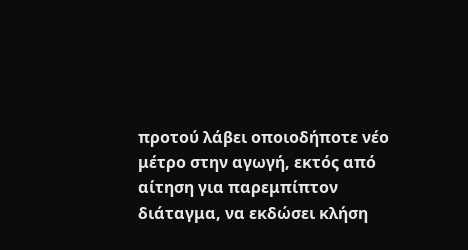προτού λάβει οποιοδήποτε νέο μέτρο στην αγωγή, εκτός από αίτηση για παρεμπίπτον διάταγμα, να εκδώσει κλήση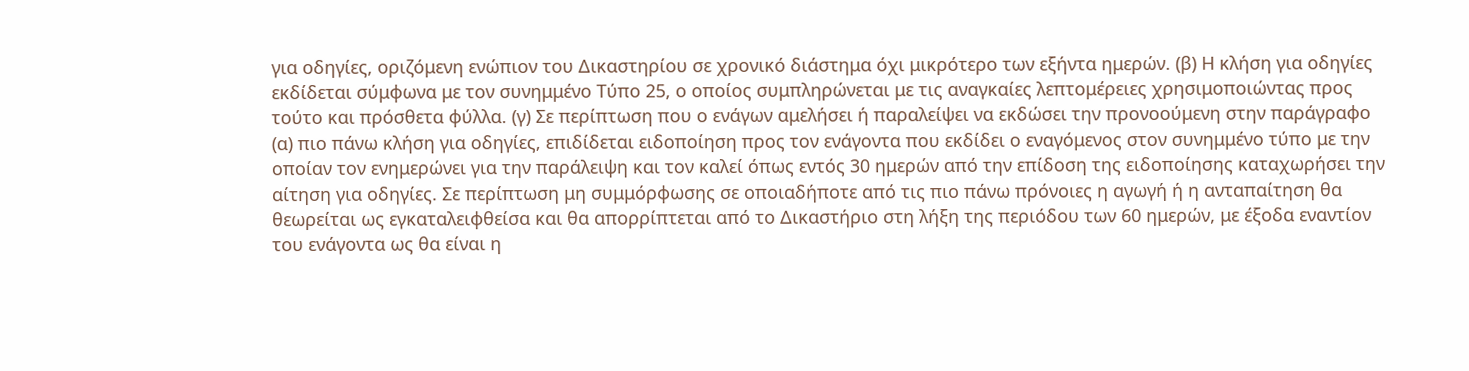για οδηγίες, οριζόμενη ενώπιον του Δικαστηρίου σε χρονικό διάστημα όχι μικρότερο των εξήντα ημερών. (β) Η κλήση για οδηγίες εκδίδεται σύμφωνα με τον συνημμένο Τύπο 25, ο οποίος συμπληρώνεται με τις αναγκαίες λεπτομέρειες χρησιμοποιώντας προς τούτο και πρόσθετα φύλλα. (γ) Σε περίπτωση που ο ενάγων αμελήσει ή παραλείψει να εκδώσει την προνοούμενη στην παράγραφο (α) πιο πάνω κλήση για οδηγίες, επιδίδεται ειδοποίηση προς τον ενάγοντα που εκδίδει ο εναγόμενος στον συνημμένο τύπο με την οποίαν τον ενημερώνει για την παράλειψη και τον καλεί όπως εντός 30 ημερών από την επίδοση της ειδοποίησης καταχωρήσει την αίτηση για οδηγίες. Σε περίπτωση μη συμμόρφωσης σε οποιαδήποτε από τις πιο πάνω πρόνοιες η αγωγή ή η ανταπαίτηση θα θεωρείται ως εγκαταλειφθείσα και θα απορρίπτεται από το Δικαστήριο στη λήξη της περιόδου των 60 ημερών, με έξοδα εναντίον του ενάγοντα ως θα είναι η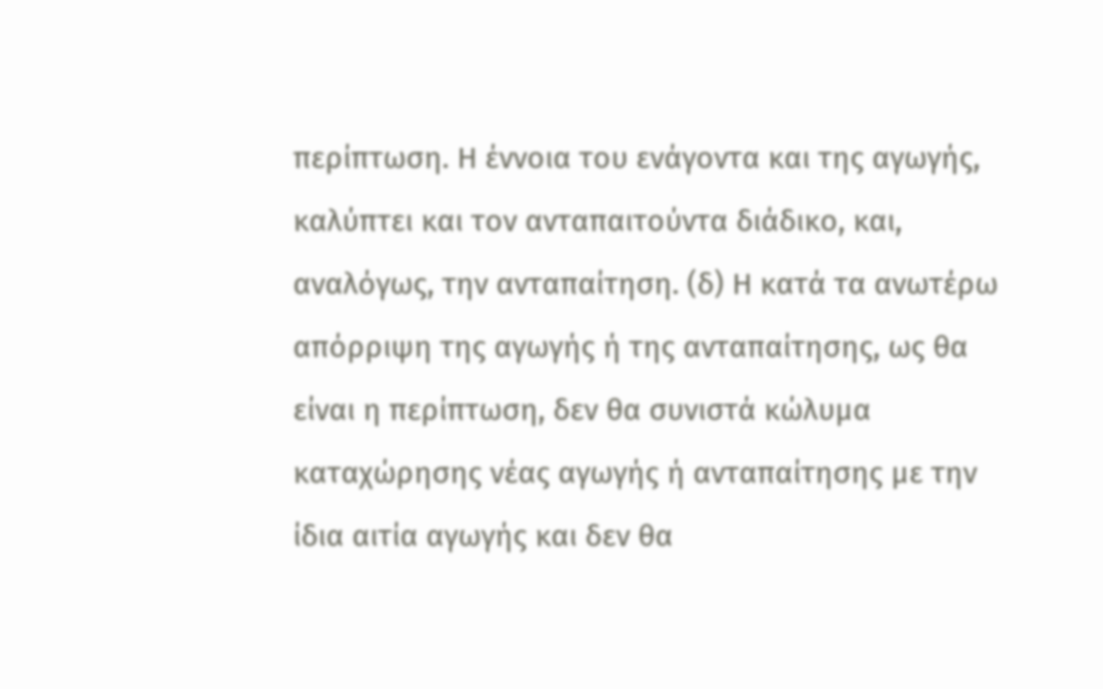περίπτωση. Η έννοια του ενάγοντα και της αγωγής, καλύπτει και τον ανταπαιτούντα διάδικο, και, αναλόγως, την ανταπαίτηση. (δ) Η κατά τα ανωτέρω απόρριψη της αγωγής ή της ανταπαίτησης, ως θα είναι η περίπτωση, δεν θα συνιστά κώλυμα καταχώρησης νέας αγωγής ή ανταπαίτησης με την ίδια αιτία αγωγής και δεν θα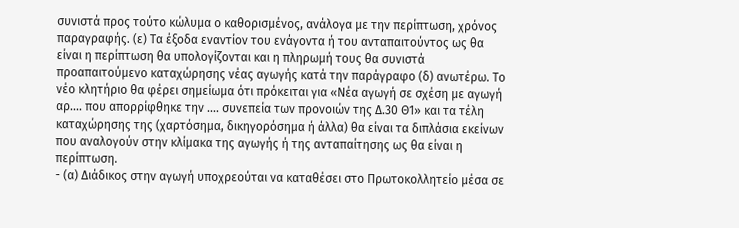συνιστά προς τούτο κώλυμα ο καθορισμένος, ανάλογα με την περίπτωση, χρόνος παραγραφής. (ε) Τα έξοδα εναντίον του ενάγοντα ή του ανταπαιτούντος ως θα είναι η περίπτωση θα υπολογίζονται και η πληρωμή τους θα συνιστά προαπαιτούμενο καταχώρησης νέας αγωγής κατά την παράγραφο (δ) ανωτέρω. Το νέο κλητήριο θα φέρει σημείωμα ότι πρόκειται για «Νέα αγωγή σε σχέση με αγωγή αρ.... που απορρίφθηκε την .... συνεπεία των προνοιών της Δ.30 Θ1» και τα τέλη καταχώρησης της (χαρτόσημα, δικηγορόσημα ή άλλα) θα είναι τα διπλάσια εκείνων που αναλογούν στην κλίμακα της αγωγής ή της ανταπαίτησης ως θα είναι η περίπτωση.
- (α) Διάδικος στην αγωγή υποχρεούται να καταθέσει στο Πρωτοκολλητείο μέσα σε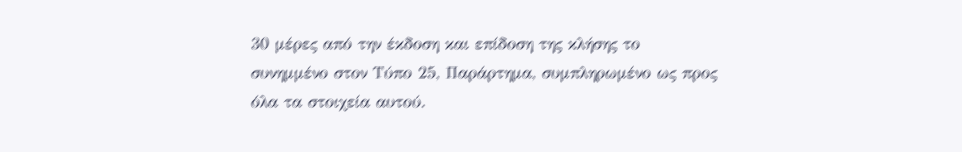30 μέρες από την έκδοση και επίδοση της κλήσης το συνημμένο στον Τύπο 25, Παράρτημα, συμπληρωμένο ως προς όλα τα στοιχεία αυτού.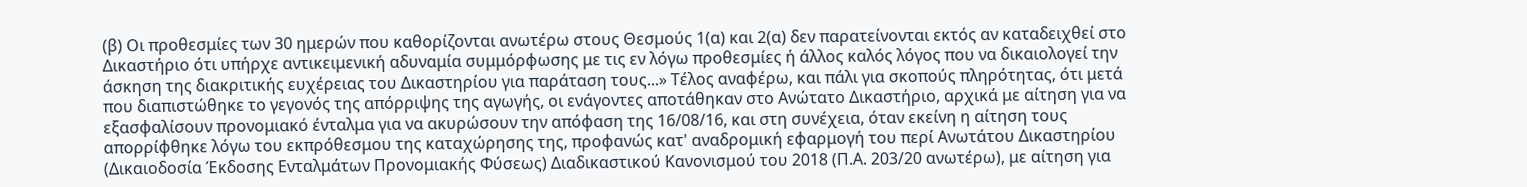(β) Οι προθεσμίες των 30 ημερών που καθορίζονται ανωτέρω στους Θεσμούς 1(α) και 2(α) δεν παρατείνονται εκτός αν καταδειχθεί στο Δικαστήριο ότι υπήρχε αντικειμενική αδυναμία συμμόρφωσης με τις εν λόγω προθεσμίες ή άλλος καλός λόγος που να δικαιολογεί την άσκηση της διακριτικής ευχέρειας του Δικαστηρίου για παράταση τους...» Τέλος αναφέρω, και πάλι για σκοπούς πληρότητας, ότι μετά που διαπιστώθηκε το γεγονός της απόρριψης της αγωγής, οι ενάγοντες αποτάθηκαν στο Ανώτατο Δικαστήριο, αρχικά με αίτηση για να εξασφαλίσουν προνομιακό ένταλμα για να ακυρώσουν την απόφαση της 16/08/16, και στη συνέχεια, όταν εκείνη η αίτηση τους απορρίφθηκε λόγω του εκπρόθεσμου της καταχώρησης της, προφανώς κατ' αναδρομική εφαρμογή του περί Ανωτάτου Δικαστηρίου (Δικαιοδοσία Έκδοσης Ενταλμάτων Προνομιακής Φύσεως) Διαδικαστικού Κανονισμού του 2018 (Π.Α. 203/20 ανωτέρω), με αίτηση για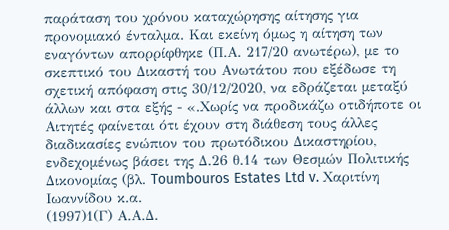παράταση του χρόνου καταχώρησης αίτησης για προνομιακό ένταλμα. Και εκείνη όμως η αίτηση των εναγόντων απορρίφθηκε (Π.Α. 217/20 ανωτέρω), με το σκεπτικό του Δικαστή του Ανωτάτου που εξέδωσε τη σχετική απόφαση στις 30/12/2020, να εδράζεται μεταξύ άλλων και στα εξής - «.Χωρίς να προδικάζω οτιδήποτε οι Αιτητές φαίνεται ότι έχουν στη διάθεση τους άλλες διαδικασίες ενώπιον του πρωτόδικου Δικαστηρίου, ενδεχομένως βάσει της Δ.26 θ.14 των Θεσμών Πολιτικής Δικονομίας (βλ. Toumbouros Estates Ltd v. Χαριτίνη Ιωαννίδου κ.α.
(1997)1(Γ) Α.Α.Δ.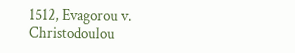1512, Evagorou v. Christodoulou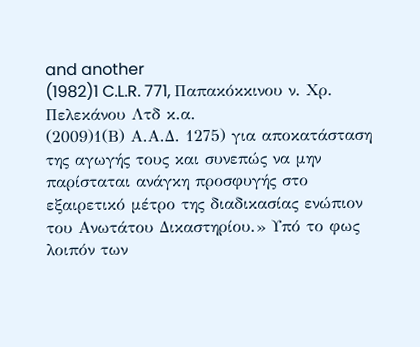and another
(1982)1 C.L.R. 771, Παπακόκκινου ν. Χρ. Πελεκάνου Λτδ κ.α.
(2009)1(Β) Α.Α.Δ. 1275) για αποκατάσταση της αγωγής τους και συνεπώς να μην παρίσταται ανάγκη προσφυγής στο εξαιρετικό μέτρο της διαδικασίας ενώπιον του Ανωτάτου Δικαστηρίου.» Υπό το φως λοιπόν των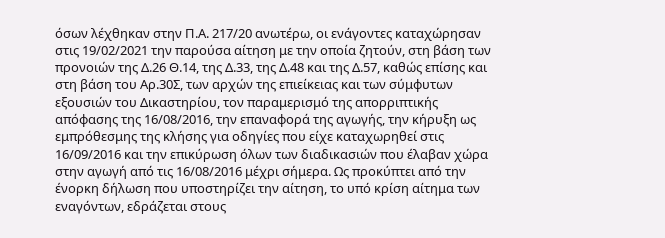όσων λέχθηκαν στην Π.Α. 217/20 ανωτέρω, οι ενάγοντες καταχώρησαν στις 19/02/2021 την παρούσα αίτηση με την οποία ζητούν, στη βάση των προνοιών της Δ.26 Θ.14, της Δ.33, της Δ.48 και της Δ.57, καθώς επίσης και στη βάση του Αρ.30Σ, των αρχών της επιείκειας και των σύμφυτων εξουσιών του Δικαστηρίου, τον παραμερισμό της απορριπτικής απόφασης της 16/08/2016, την επαναφορά της αγωγής, την κήρυξη ως εμπρόθεσμης της κλήσης για οδηγίες που είχε καταχωρηθεί στις 16/09/2016 και την επικύρωση όλων των διαδικασιών που έλαβαν χώρα στην αγωγή από τις 16/08/2016 μέχρι σήμερα. Ως προκύπτει από την ένορκη δήλωση που υποστηρίζει την αίτηση, το υπό κρίση αίτημα των εναγόντων, εδράζεται στους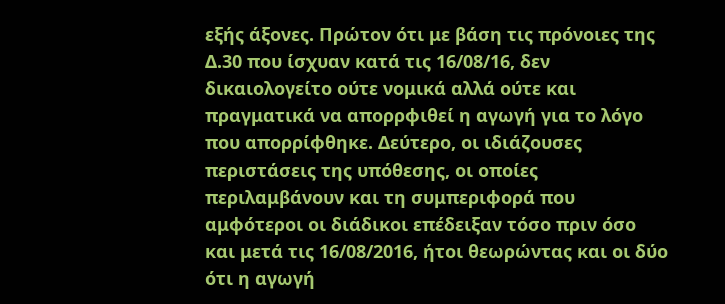εξής άξονες. Πρώτον ότι με βάση τις πρόνοιες της Δ.30 που ίσχυαν κατά τις 16/08/16, δεν δικαιολογείτο ούτε νομικά αλλά ούτε και πραγματικά να απορρφιθεί η αγωγή για το λόγο που απορρίφθηκε. Δεύτερο, οι ιδιάζουσες περιστάσεις της υπόθεσης, οι οποίες περιλαμβάνουν και τη συμπεριφορά που αμφότεροι οι διάδικοι επέδειξαν τόσο πριν όσο και μετά τις 16/08/2016, ήτοι θεωρώντας και οι δύο ότι η αγωγή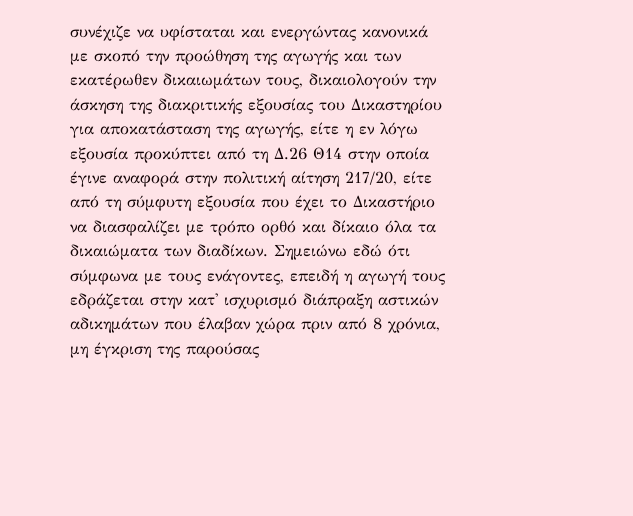συνέχιζε να υφίσταται και ενεργώντας κανονικά με σκοπό την προώθηση της αγωγής και των εκατέρωθεν δικαιωμάτων τους, δικαιολογούν την άσκηση της διακριτικής εξουσίας του Δικαστηρίου για αποκατάσταση της αγωγής, είτε η εν λόγω εξουσία προκύπτει από τη Δ.26 Θ14 στην οποία έγινε αναφορά στην πολιτική αίτηση 217/20, είτε από τη σύμφυτη εξουσία που έχει το Δικαστήριο να διασφαλίζει με τρόπο ορθό και δίκαιο όλα τα δικαιώματα των διαδίκων. Σημειώνω εδώ ότι σύμφωνα με τους ενάγοντες, επειδή η αγωγή τους εδράζεται στην κατ' ισχυρισμό διάπραξη αστικών αδικημάτων που έλαβαν χώρα πριν από 8 χρόνια, μη έγκριση της παρούσας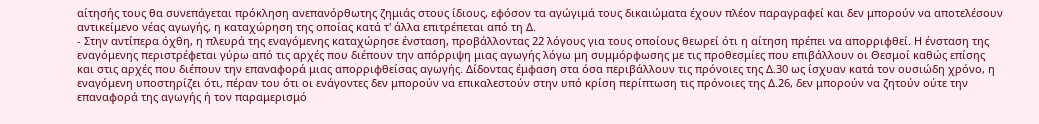αίτησής τους θα συνεπάγεται πρόκληση ανεπανόρθωτης ζημιάς στους ίδιους, εφόσον τα αγώγιμά τους δικαιώματα έχουν πλέον παραγραφεί και δεν μπορούν να αποτελέσουν αντικείμενο νέας αγωγής, η καταχώρηση της οποίας κατά τ' άλλα επιτρέπεται από τη Δ.
- Στην αντίπερα όχθη, η πλευρά της εναγόμενης καταχώρησε ένσταση, προβάλλοντας 22 λόγους για τους οποίους θεωρεί ότι η αίτηση πρέπει να απορριφθεί. Η ένσταση της εναγόμενης περιστρέφεται γύρω από τις αρχές που διέπουν την απόρριψη μιας αγωγής λόγω μη συμμόρφωσης με τις προθεσμίες που επιβάλλουν οι Θεσμοί καθώς επίσης και στις αρχές που διέπουν την επαναφορά μιας απορριφθείσας αγωγής. Δίδοντας έμφαση στα όσα περιβάλλουν τις πρόνοιες της Δ.30 ως ίσχυαν κατά τον ουσιώδη χρόνο, η εναγόμενη υποστηρίζει ότι, πέραν του ότι οι ενάγοντες δεν μπορούν να επικαλεστούν στην υπό κρίση περίπτωση τις πρόνοιες της Δ.26, δεν μπορούν να ζητούν ούτε την επαναφορά της αγωγής ή τον παραμερισμό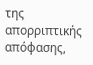της απορριπτικής απόφασης,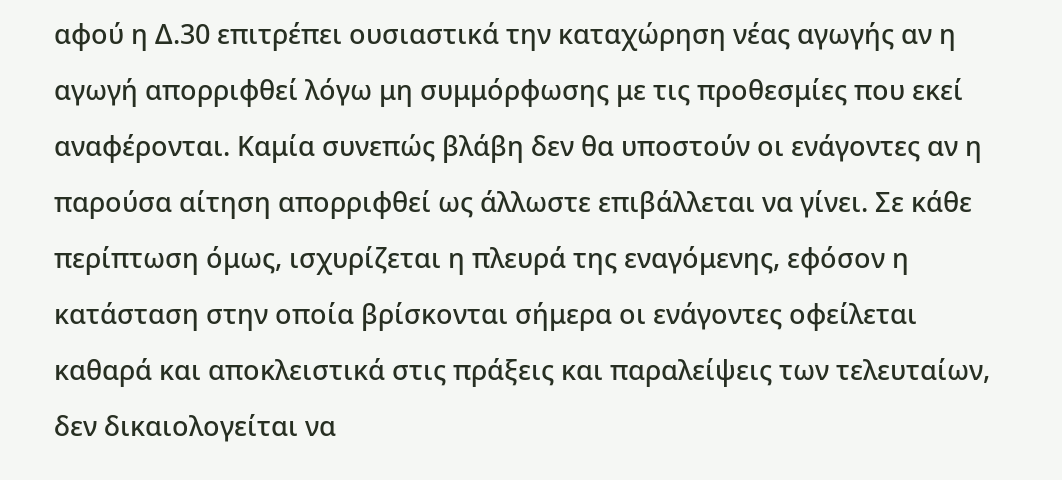αφού η Δ.30 επιτρέπει ουσιαστικά την καταχώρηση νέας αγωγής αν η αγωγή απορριφθεί λόγω μη συμμόρφωσης με τις προθεσμίες που εκεί αναφέρονται. Καμία συνεπώς βλάβη δεν θα υποστούν οι ενάγοντες αν η παρούσα αίτηση απορριφθεί ως άλλωστε επιβάλλεται να γίνει. Σε κάθε περίπτωση όμως, ισχυρίζεται η πλευρά της εναγόμενης, εφόσον η κατάσταση στην οποία βρίσκονται σήμερα οι ενάγοντες οφείλεται καθαρά και αποκλειστικά στις πράξεις και παραλείψεις των τελευταίων, δεν δικαιολογείται να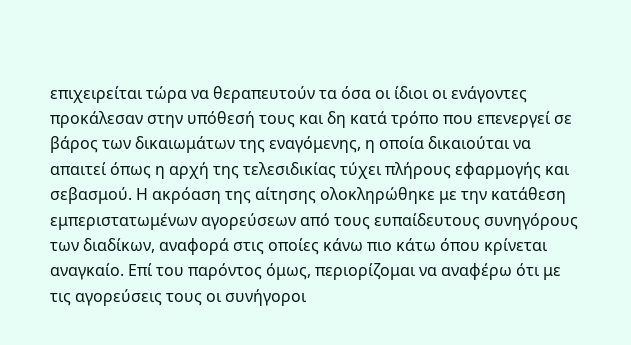επιχειρείται τώρα να θεραπευτούν τα όσα οι ίδιοι οι ενάγοντες προκάλεσαν στην υπόθεσή τους και δη κατά τρόπο που επενεργεί σε βάρος των δικαιωμάτων της εναγόμενης, η οποία δικαιούται να απαιτεί όπως η αρχή της τελεσιδικίας τύχει πλήρους εφαρμογής και σεβασμού. Η ακρόαση της αίτησης ολοκληρώθηκε με την κατάθεση εμπεριστατωμένων αγορεύσεων από τους ευπαίδευτους συνηγόρους των διαδίκων, αναφορά στις οποίες κάνω πιο κάτω όπου κρίνεται αναγκαίο. Επί του παρόντος όμως, περιορίζομαι να αναφέρω ότι με τις αγορεύσεις τους οι συνήγοροι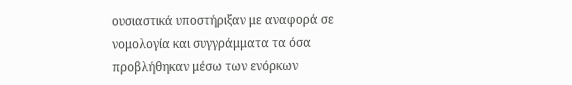ουσιαστικά υποστήριξαν με αναφορά σε νομολογία και συγγράμματα τα όσα προβλήθηκαν μέσω των ενόρκων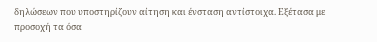δηλώσεων που υποστηρίζουν αίτηση και ένσταση αντίστοιχα. Εξέτασα με προσοχή τα όσα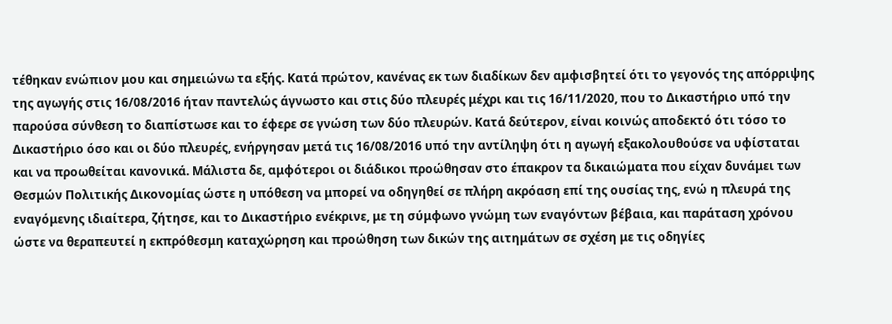τέθηκαν ενώπιον μου και σημειώνω τα εξής. Κατά πρώτον, κανένας εκ των διαδίκων δεν αμφισβητεί ότι το γεγονός της απόρριψης της αγωγής στις 16/08/2016 ήταν παντελώς άγνωστο και στις δύο πλευρές μέχρι και τις 16/11/2020, που το Δικαστήριο υπό την παρούσα σύνθεση το διαπίστωσε και το έφερε σε γνώση των δύο πλευρών. Κατά δεύτερον, είναι κοινώς αποδεκτό ότι τόσο το Δικαστήριο όσο και οι δύο πλευρές, ενήργησαν μετά τις 16/08/2016 υπό την αντίληψη ότι η αγωγή εξακολουθούσε να υφίσταται και να προωθείται κανονικά. Μάλιστα δε, αμφότεροι οι διάδικοι προώθησαν στο έπακρον τα δικαιώματα που είχαν δυνάμει των Θεσμών Πολιτικής Δικονομίας ώστε η υπόθεση να μπορεί να οδηγηθεί σε πλήρη ακρόαση επί της ουσίας της, ενώ η πλευρά της εναγόμενης ιδιαίτερα, ζήτησε, και το Δικαστήριο ενέκρινε, με τη σύμφωνο γνώμη των εναγόντων βέβαια, και παράταση χρόνου ώστε να θεραπευτεί η εκπρόθεσμη καταχώρηση και προώθηση των δικών της αιτημάτων σε σχέση με τις οδηγίες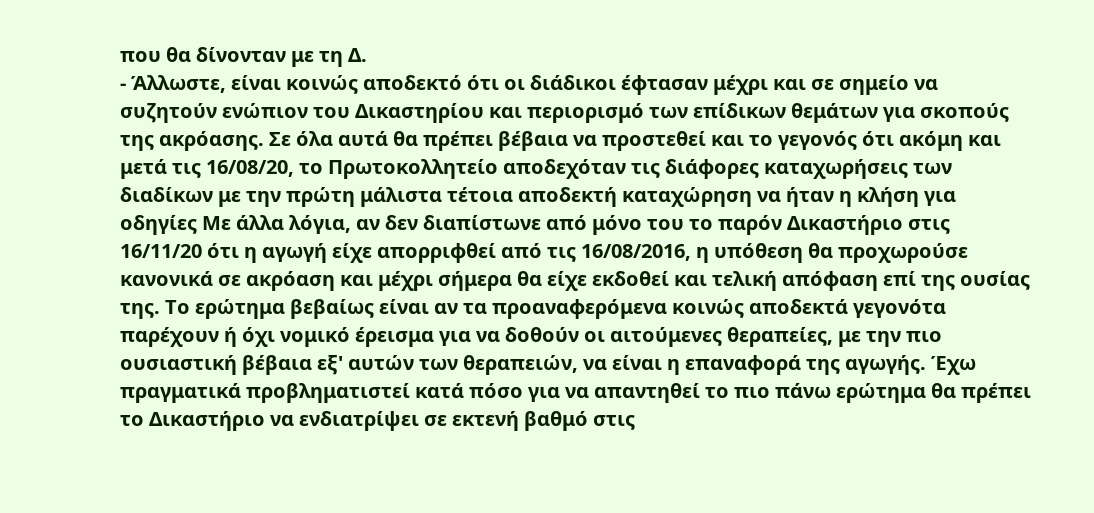που θα δίνονταν με τη Δ.
- Άλλωστε, είναι κοινώς αποδεκτό ότι οι διάδικοι έφτασαν μέχρι και σε σημείο να συζητούν ενώπιον του Δικαστηρίου και περιορισμό των επίδικων θεμάτων για σκοπούς της ακρόασης. Σε όλα αυτά θα πρέπει βέβαια να προστεθεί και το γεγονός ότι ακόμη και μετά τις 16/08/20, το Πρωτοκολλητείο αποδεχόταν τις διάφορες καταχωρήσεις των διαδίκων με την πρώτη μάλιστα τέτοια αποδεκτή καταχώρηση να ήταν η κλήση για οδηγίες Με άλλα λόγια, αν δεν διαπίστωνε από μόνο του το παρόν Δικαστήριο στις 16/11/20 ότι η αγωγή είχε απορριφθεί από τις 16/08/2016, η υπόθεση θα προχωρούσε κανονικά σε ακρόαση και μέχρι σήμερα θα είχε εκδοθεί και τελική απόφαση επί της ουσίας της. Το ερώτημα βεβαίως είναι αν τα προαναφερόμενα κοινώς αποδεκτά γεγονότα παρέχουν ή όχι νομικό έρεισμα για να δοθούν οι αιτούμενες θεραπείες, με την πιο ουσιαστική βέβαια εξ' αυτών των θεραπειών, να είναι η επαναφορά της αγωγής. Έχω πραγματικά προβληματιστεί κατά πόσο για να απαντηθεί το πιο πάνω ερώτημα θα πρέπει το Δικαστήριο να ενδιατρίψει σε εκτενή βαθμό στις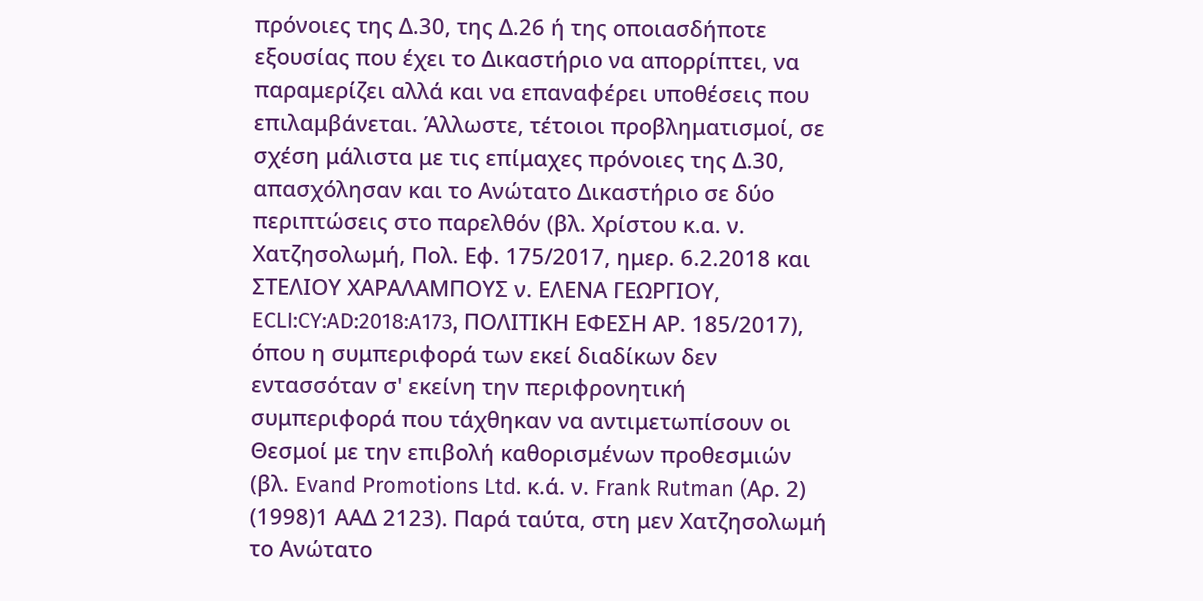πρόνοιες της Δ.30, της Δ.26 ή της οποιασδήποτε εξουσίας που έχει το Δικαστήριο να απορρίπτει, να παραμερίζει αλλά και να επαναφέρει υποθέσεις που επιλαμβάνεται. Άλλωστε, τέτοιοι προβληματισμοί, σε σχέση μάλιστα με τις επίμαχες πρόνοιες της Δ.30, απασχόλησαν και το Ανώτατο Δικαστήριο σε δύο περιπτώσεις στο παρελθόν (βλ. Χρίστου κ.α. ν. Χατζησολωμή, Πολ. Εφ. 175/2017, ημερ. 6.2.2018 και ΣΤΕΛΙΟΥ ΧΑΡΑΛΑΜΠΟΥΣ ν. ΕΛΕΝΑ ΓΕΩΡΓΙΟΥ, ECLI:CY:AD:2018:A173, ΠΟΛΙΤΙΚΗ ΕΦΕΣΗ ΑΡ. 185/2017), όπου η συμπεριφορά των εκεί διαδίκων δεν εντασσόταν σ' εκείνη την περιφρονητική συμπεριφορά που τάχθηκαν να αντιμετωπίσουν οι Θεσμοί με την επιβολή καθορισμένων προθεσμιών (βλ. Evand Promotions Ltd. κ.ά. ν. Frank Rutman (Aρ. 2)
(1998)1 ΑΑΔ 2123). Παρά ταύτα, στη μεν Χατζησολωμή το Ανώτατο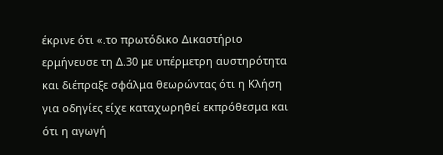έκρινε ότι «.το πρωτόδικο Δικαστήριο ερμήνευσε τη Δ.30 με υπέρμετρη αυστηρότητα και διέπραξε σφάλμα θεωρώντας ότι η Κλήση για οδηγίες είχε καταχωρηθεί εκπρόθεσμα και ότι η αγωγή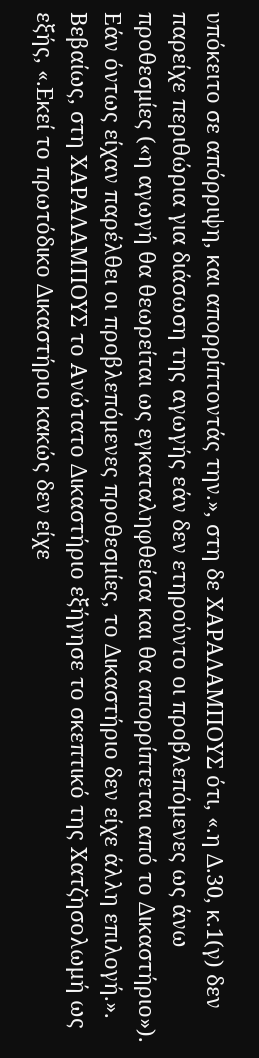υπόκειτο σε απόρριψη, και απορρίπτοντάς την.», στη δε ΧΑΡΑΛΑΜΠΟΥΣ ότι, «.η Δ.30, κ.1(γ) δεν παρείχε περιθώρια για διάσωση της αγωγής εάν δεν ετηρούντο οι προβλεπόμενες ως άνω προθεσμίες («η αγωγή θα θεωρείται ως εγκαταληφθείσα και θα απορρίπτεται από το Δικαστήριο»). Εάν όντως είχαν παρέλθει οι προβλεπόμενες προθεσμίες, το Δικαστήριο δεν είχε άλλη επιλογή.». Βεβαίως, στη ΧΑΡΑΛΑΜΠΟΥΣ το Ανώτατο Δικαστήριο εξήγησε το σκεπτικό της Χατζησολωμή ως εξής, «.Εκεί το πρωτόδικο Δικαστήριο κακώς δεν είχε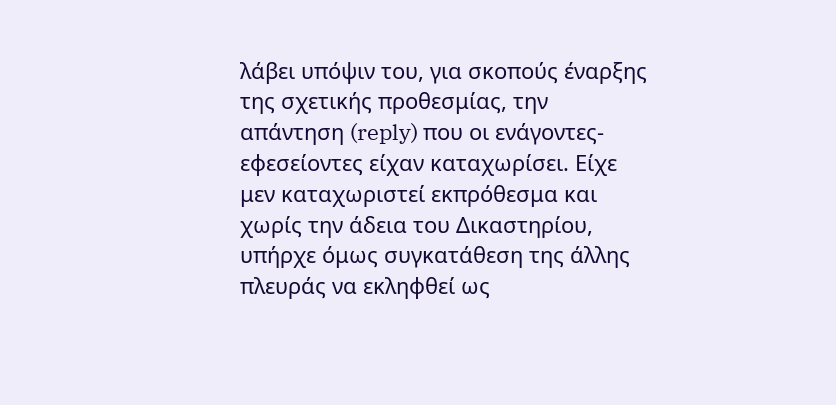λάβει υπόψιν του, για σκοπούς έναρξης της σχετικής προθεσμίας, την απάντηση (reply) που οι ενάγοντες-εφεσείοντες είχαν καταχωρίσει. Είχε μεν καταχωριστεί εκπρόθεσμα και χωρίς την άδεια του Δικαστηρίου, υπήρχε όμως συγκατάθεση της άλλης πλευράς να εκληφθεί ως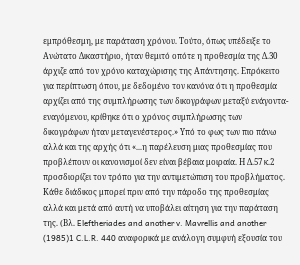εμπρόθεσμη, με παράταση χρόνου. Τούτο, όπως υπέδειξε το Ανώτατο Δικαστήριο, ήταν θεμιτό οπότε η προθεσμία της Δ.30 άρχιζε από τον χρόνο καταχώρισης της Απάντησης. Επρόκειτο για περίπτωση όπου, με δεδομένο τον κανόνα ότι η προθεσμία αρχίζει από της συμπλήρωσης των δικογράφων μεταξύ ενάγοντα-εναγόμενου, κρίθηκε ότι ο χρόνος συμπλήρωσης των δικογράφων ήταν μεταγενέστερος.» Υπό το φως των πιο πάνω αλλά και της αρχής ότι «...η παρέλευση μιας προθεσμίας που προβλέπουν οι κανονισμοί δεν είναι βέβαια μοιραία. Η Δ.57 κ.2 προσδιορίζει τον τρόπο για την αντιμετώπιση του προβλήματος. Κάθε διάδικος μπορεί πριν από την πάροδο της προθεσμίας αλλά και μετά από αυτή να υποβάλει αίτηση για την παράταση της. (Βλ. Eleftheriades and another v. Mavrellis and another
(1985)1 C.L.R. 440 αναφορικά με ανάλογη συμφυή εξουσία του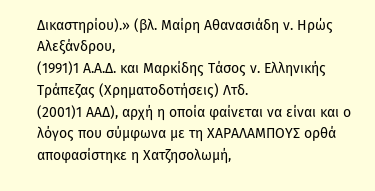Δικαστηρίου).» (βλ. Μαίρη Αθανασιάδη ν. Ηρώς Αλεξάνδρου,
(1991)1 Α.Α.Δ. και Mαρκίδης Tάσος ν. Eλληνικής Tράπεζας (Xρηματοδοτήσεις) Λτδ.
(2001)1 ΑΑΔ), αρχή η οποία φαίνεται να είναι και ο λόγος που σύμφωνα με τη ΧΑΡΑΛΑΜΠΟΥΣ ορθά αποφασίστηκε η Χατζησολωμή,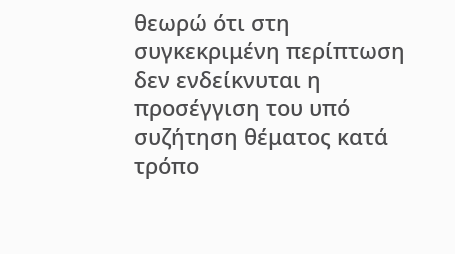θεωρώ ότι στη συγκεκριμένη περίπτωση δεν ενδείκνυται η προσέγγιση του υπό συζήτηση θέματος κατά τρόπο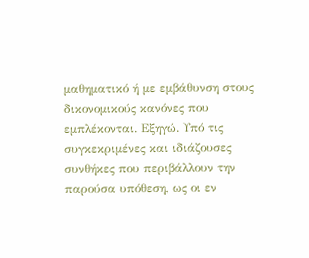μαθηματικό ή με εμβάθυνση στους δικονομικούς κανόνες που εμπλέκονται. Εξηγώ. Υπό τις συγκεκριμένες και ιδιάζουσες συνθήκες που περιβάλλουν την παρούσα υπόθεση, ως οι εν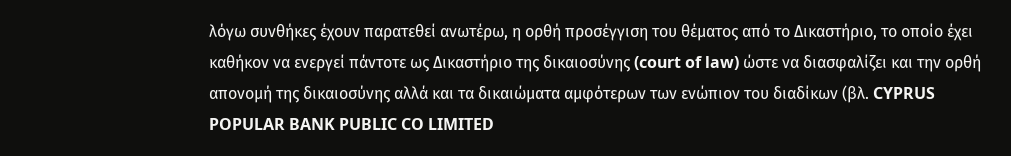λόγω συνθήκες έχουν παρατεθεί ανωτέρω, η ορθή προσέγγιση του θέματος από το Δικαστήριο, το οποίο έχει καθήκον να ενεργεί πάντοτε ως Δικαστήριο της δικαιοσύνης (court of law) ώστε να διασφαλίζει και την ορθή απονομή της δικαιοσύνης αλλά και τα δικαιώματα αμφότερων των ενώπιον του διαδίκων (βλ. CYPRUS POPULAR BANK PUBLIC CO LIMITED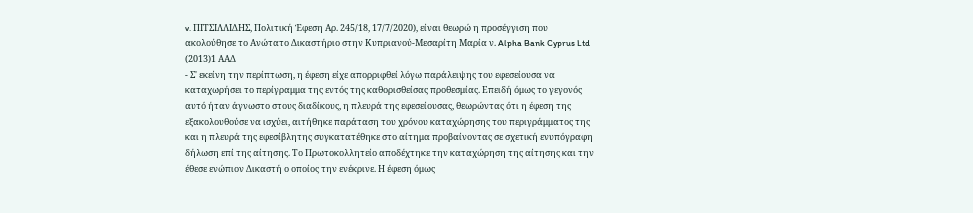v. ΠΙΤΣΙΛΛΙΔΗΣ, Πολιτική Έφεση Αρ. 245/18, 17/7/2020), είναι θεωρώ η προσέγγιση που ακολούθησε το Ανώτατο Δικαστήριο στην Κυπριανού-Μεσαρίτη Μαρία ν. Alpha Bank Cyprus Ltd
(2013)1 ΑΑΔ
- Σ' εκείνη την περίπτωση, η έφεση είχε απορριφθεί λόγω παράλειψης του εφεσείουσα να καταχωρήσει το περίγραμμα της εντός της καθορισθείσας προθεσμίας. Επειδή όμως το γεγονός αυτό ήταν άγνωστο στους διαδίκους, η πλευρά της εφεσείουσας, θεωρώντας ότι η έφεση της εξακολουθούσε να ισχύει, αιτήθηκε παράταση του χρόνου καταχώρησης του περιγράμματος της και η πλευρά της εφεσίβλητης συγκατατέθηκε στο αίτημα προβαίνοντας σε σχετική ενυπόγραφη δήλωση επί της αίτησης. Το Πρωτοκολλητείο αποδέχτηκε την καταχώρηση της αίτησης και την έθεσε ενώπιον Δικαστή ο οποίος την ενέκρινε. Η έφεση όμως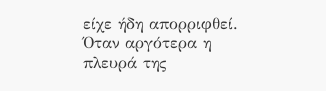είχε ήδη απορριφθεί. Όταν αργότερα η πλευρά της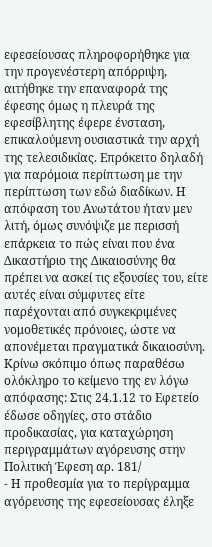εφεσείουσας πληροφορήθηκε για την προγενέστερη απόρριψη, αιτήθηκε την επαναφορά της έφεσης όμως η πλευρά της εφεσίβλητης έφερε ένσταση, επικαλούμενη ουσιαστικά την αρχή της τελεσιδικίας. Επρόκειτο δηλαδή για παρόμοια περίπτωση με την περίπτωση των εδώ διαδίκων. Η απόφαση του Ανωτάτου ήταν μεν λιτή, όμως συνόψιζε με περισσή επάρκεια το πώς είναι που ένα Δικαστήριο της Δικαιοσύνης θα πρέπει να ασκεί τις εξουσίες του, είτε αυτές είναι σύμφυτες είτε παρέχονται από συγκεκριμένες νομοθετικές πρόνοιες, ώστε να απονέμεται πραγματικά δικαιοσύνη. Κρίνω σκόπιμο όπως παραθέσω ολόκληρο το κείμενο της εν λόγω απόφασης: Στις 24.1.12 το Εφετείο έδωσε οδηγίες, στο στάδιο προδικασίας, για καταχώρηση περιγραμμάτων αγόρευσης στην Πολιτική Έφεση αρ. 181/
- Η προθεσμία για το περίγραμμα αγόρευσης της εφεσείουσας έληξε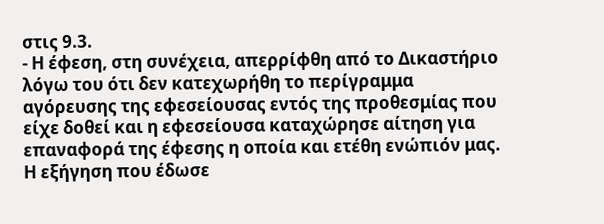στις 9.3.
- Η έφεση, στη συνέχεια, απερρίφθη από το Δικαστήριο λόγω του ότι δεν κατεχωρήθη το περίγραμμα αγόρευσης της εφεσείουσας εντός της προθεσμίας που είχε δοθεί και η εφεσείουσα καταχώρησε αίτηση για επαναφορά της έφεσης η οποία και ετέθη ενώπιόν μας. Η εξήγηση που έδωσε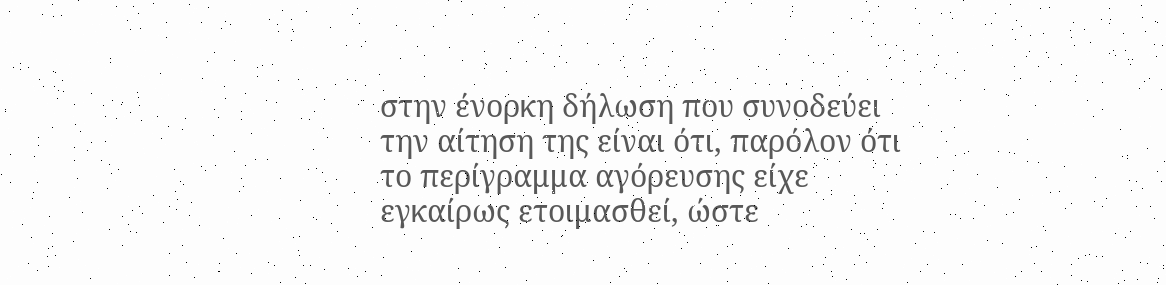στην ένορκη δήλωση που συνοδεύει την αίτηση της είναι ότι, παρόλον ότι το περίγραμμα αγόρευσης είχε εγκαίρως ετοιμασθεί, ώστε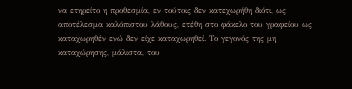να ετηρείτο η προθεσμία, εν τούτοις δεν κατεχωρήθη διότι, ως αποτέλεσμα καλόπιστου λάθους, ετέθη στο φάκελο του γραφείου ως καταχωρηθέν ενώ δεν είχε καταχωρηθεί. Το γεγονός της μη καταχώρησης, μάλιστα, του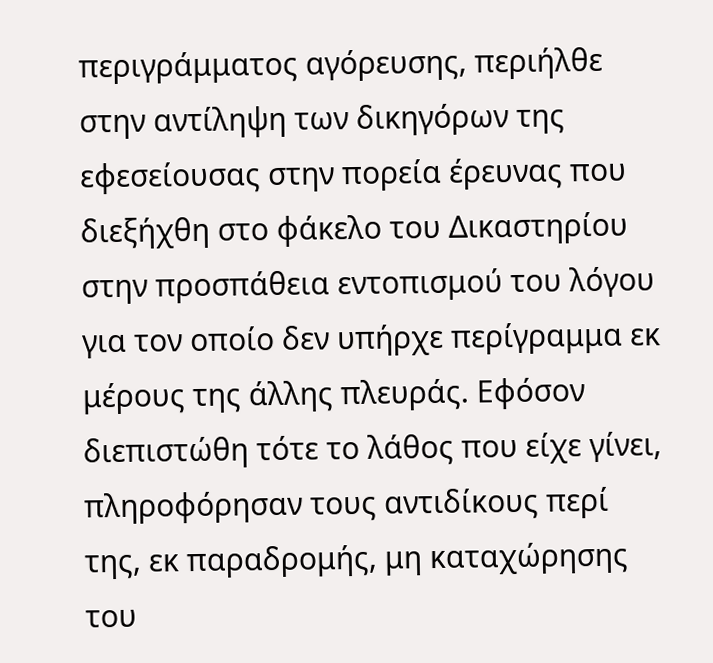περιγράμματος αγόρευσης, περιήλθε στην αντίληψη των δικηγόρων της εφεσείουσας στην πορεία έρευνας που διεξήχθη στο φάκελο του Δικαστηρίου στην προσπάθεια εντοπισμού του λόγου για τον οποίο δεν υπήρχε περίγραμμα εκ μέρους της άλλης πλευράς. Εφόσον διεπιστώθη τότε το λάθος που είχε γίνει, πληροφόρησαν τους αντιδίκους περί της, εκ παραδρομής, μη καταχώρησης του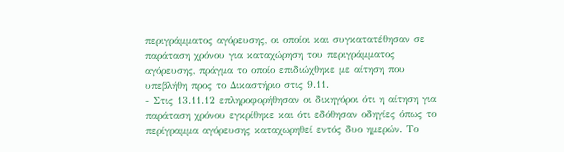περιγράμματος αγόρευσης, οι οποίοι και συγκατατέθησαν σε παράταση χρόνου για καταχώρηση του περιγράμματος αγόρευσης, πράγμα το οποίο επιδιώχθηκε με αίτηση που υπεβλήθη προς το Δικαστήριο στις 9.11.
- Στις 13.11.12 επληροφορήθησαν οι δικηγόροι ότι η αίτηση για παράταση χρόνου εγκρίθηκε και ότι εδόθησαν οδηγίες όπως το περίγραμμα αγόρευσης καταχωρηθεί εντός δυο ημερών. Το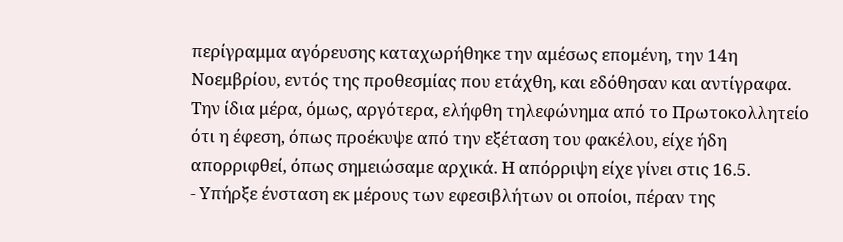περίγραμμα αγόρευσης καταχωρήθηκε την αμέσως επομένη, την 14η Νοεμβρίου, εντός της προθεσμίας που ετάχθη, και εδόθησαν και αντίγραφα. Την ίδια μέρα, όμως, αργότερα, ελήφθη τηλεφώνημα από το Πρωτοκολλητείο ότι η έφεση, όπως προέκυψε από την εξέταση του φακέλου, είχε ήδη απορριφθεί, όπως σημειώσαμε αρχικά. Η απόρριψη είχε γίνει στις 16.5.
- Υπήρξε ένσταση εκ μέρους των εφεσιβλήτων οι οποίοι, πέραν της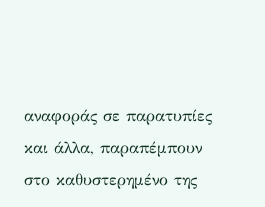αναφοράς σε παρατυπίες και άλλα, παραπέμπουν στο καθυστερημένο της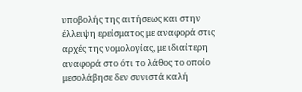υποβολής της αιτήσεως και στην έλλειψη ερείσματος με αναφορά στις αρχές της νομολογίας, με ιδιαίτερη αναφορά στο ότι το λάθος το οποίο μεσολάβησε δεν συνιστά καλή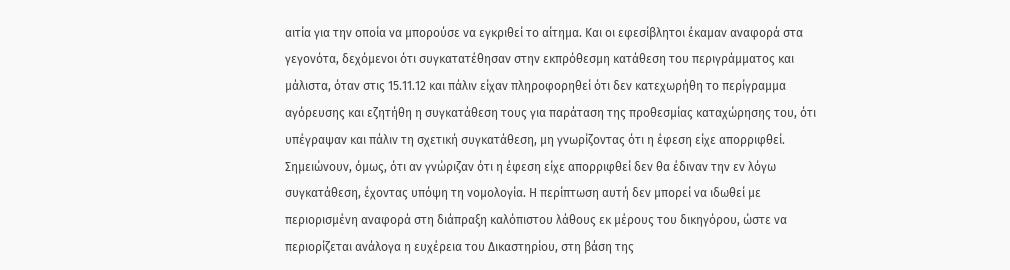αιτία για την οποία να μπορούσε να εγκριθεί το αίτημα. Και οι εφεσίβλητοι έκαμαν αναφορά στα γεγονότα, δεχόμενοι ότι συγκατατέθησαν στην εκπρόθεσμη κατάθεση του περιγράμματος και μάλιστα, όταν στις 15.11.12 και πάλιν είχαν πληροφορηθεί ότι δεν κατεχωρήθη το περίγραμμα αγόρευσης και εζητήθη η συγκατάθεση τους για παράταση της προθεσμίας καταχώρησης του, ότι υπέγραψαν και πάλιν τη σχετική συγκατάθεση, μη γνωρίζοντας ότι η έφεση είχε απορριφθεί. Σημειώνουν, όμως, ότι αν γνώριζαν ότι η έφεση είχε απορριφθεί δεν θα έδιναν την εν λόγω συγκατάθεση, έχοντας υπόψη τη νομολογία. Η περίπτωση αυτή δεν μπορεί να ιδωθεί με περιορισμένη αναφορά στη διάπραξη καλόπιστου λάθους εκ μέρους του δικηγόρου, ώστε να περιορίζεται ανάλογα η ευχέρεια του Δικαστηρίου, στη βάση της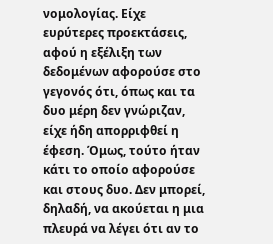νομολογίας. Είχε ευρύτερες προεκτάσεις, αφού η εξέλιξη των δεδομένων αφορούσε στο γεγονός ότι, όπως και τα δυο μέρη δεν γνώριζαν, είχε ήδη απορριφθεί η έφεση. Όμως, τούτο ήταν κάτι το οποίο αφορούσε και στους δυο. Δεν μπορεί, δηλαδή, να ακούεται η μια πλευρά να λέγει ότι αν το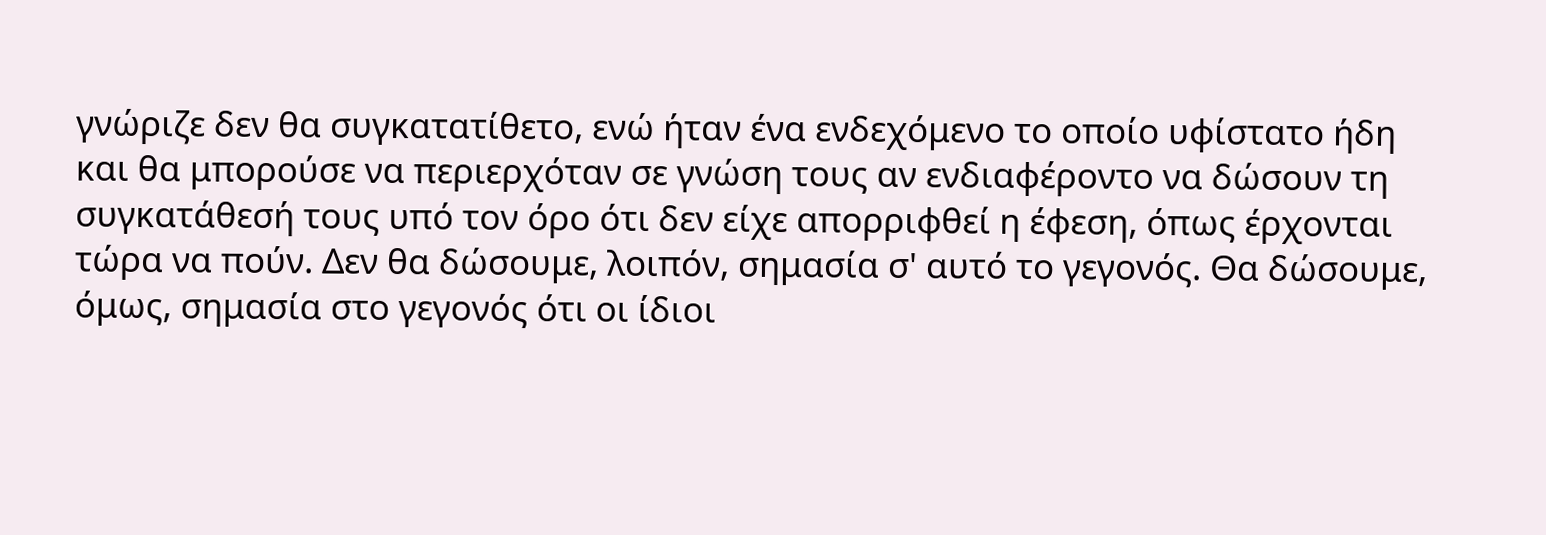γνώριζε δεν θα συγκατατίθετο, ενώ ήταν ένα ενδεχόμενο το οποίο υφίστατο ήδη και θα μπορούσε να περιερχόταν σε γνώση τους αν ενδιαφέροντο να δώσουν τη συγκατάθεσή τους υπό τον όρο ότι δεν είχε απορριφθεί η έφεση, όπως έρχονται τώρα να πούν. Δεν θα δώσουμε, λοιπόν, σημασία σ' αυτό το γεγονός. Θα δώσουμε, όμως, σημασία στο γεγονός ότι οι ίδιοι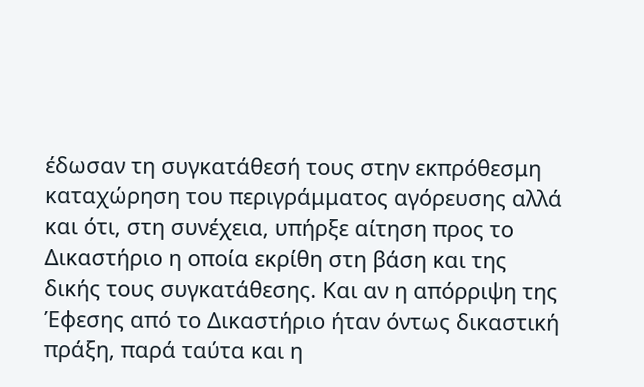έδωσαν τη συγκατάθεσή τους στην εκπρόθεσμη καταχώρηση του περιγράμματος αγόρευσης αλλά και ότι, στη συνέχεια, υπήρξε αίτηση προς το Δικαστήριο η οποία εκρίθη στη βάση και της δικής τους συγκατάθεσης. Και αν η απόρριψη της Έφεσης από το Δικαστήριο ήταν όντως δικαστική πράξη, παρά ταύτα και η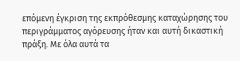επόμενη έγκριση της εκπρόθεσμης καταχώρησης του περιγράμματος αγόρευσης ήταν και αυτή δικαστική πράξη. Με όλα αυτά τα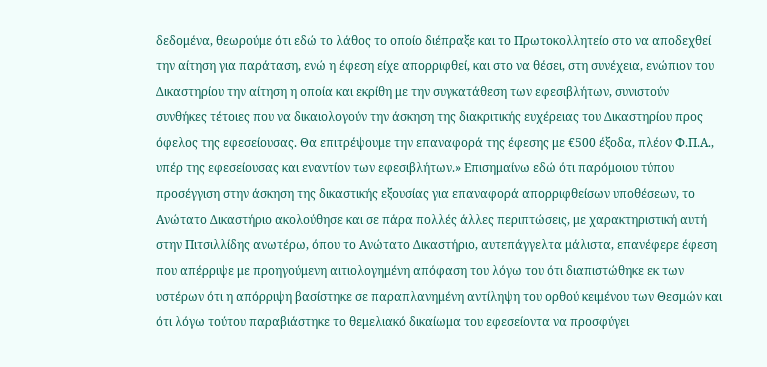δεδομένα, θεωρούμε ότι εδώ το λάθος το οποίο διέπραξε και το Πρωτοκολλητείο στο να αποδεχθεί την αίτηση για παράταση, ενώ η έφεση είχε απορριφθεί, και στο να θέσει, στη συνέχεια, ενώπιον του Δικαστηρίου την αίτηση η οποία και εκρίθη με την συγκατάθεση των εφεσιβλήτων, συνιστούν συνθήκες τέτοιες που να δικαιολογούν την άσκηση της διακριτικής ευχέρειας του Δικαστηρίου προς όφελος της εφεσείουσας. Θα επιτρέψουμε την επαναφορά της έφεσης με €500 έξοδα, πλέον Φ.Π.Α., υπέρ της εφεσείουσας και εναντίον των εφεσιβλήτων.» Επισημαίνω εδώ ότι παρόμοιου τύπου προσέγγιση στην άσκηση της δικαστικής εξουσίας για επαναφορά απορριφθείσων υποθέσεων, το Ανώτατο Δικαστήριο ακολούθησε και σε πάρα πολλές άλλες περιπτώσεις, με χαρακτηριστική αυτή στην Πιτσιλλίδης ανωτέρω, όπου το Ανώτατο Δικαστήριο, αυτεπάγγελτα μάλιστα, επανέφερε έφεση που απέρριψε με προηγούμενη αιτιολογημένη απόφαση του λόγω του ότι διαπιστώθηκε εκ των υστέρων ότι η απόρριψη βασίστηκε σε παραπλανημένη αντίληψη του ορθού κειμένου των Θεσμών και ότι λόγω τούτου παραβιάστηκε το θεμελιακό δικαίωμα του εφεσείοντα να προσφύγει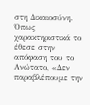στη Δικαιοσύνη. Όπως χαρακτηριστικά το έθεσε στην απόφαση του το Ανώτατο, «Δεν παραβλέπουμε την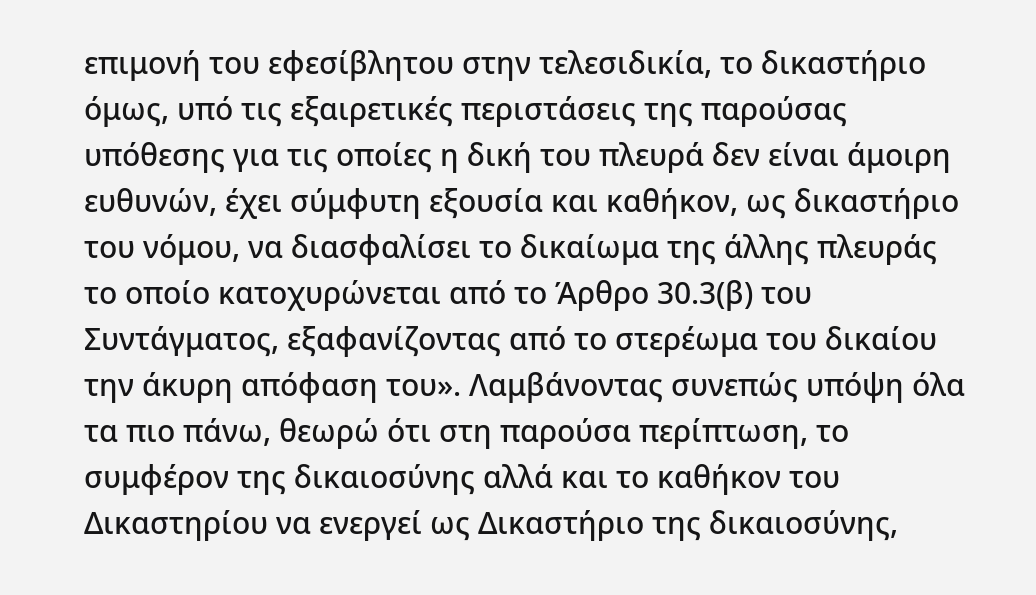επιμονή του εφεσίβλητου στην τελεσιδικία, το δικαστήριο όμως, υπό τις εξαιρετικές περιστάσεις της παρούσας υπόθεσης για τις οποίες η δική του πλευρά δεν είναι άμοιρη ευθυνών, έχει σύμφυτη εξουσία και καθήκον, ως δικαστήριο του νόμου, να διασφαλίσει το δικαίωμα της άλλης πλευράς το οποίο κατοχυρώνεται από το Άρθρο 30.3(β) του Συντάγματος, εξαφανίζοντας από το στερέωμα του δικαίου την άκυρη απόφαση του». Λαμβάνοντας συνεπώς υπόψη όλα τα πιο πάνω, θεωρώ ότι στη παρούσα περίπτωση, το συμφέρον της δικαιοσύνης αλλά και το καθήκον του Δικαστηρίου να ενεργεί ως Δικαστήριο της δικαιοσύνης,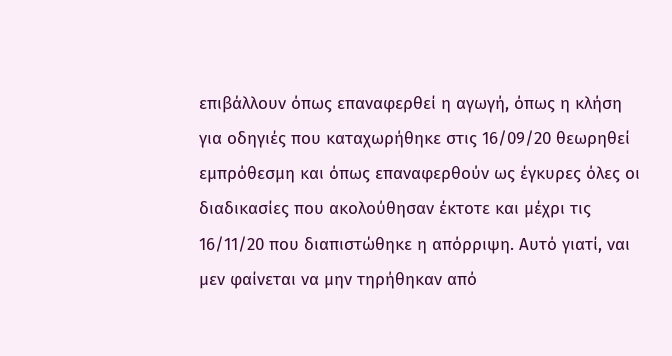επιβάλλουν όπως επαναφερθεί η αγωγή, όπως η κλήση για οδηγιές που καταχωρήθηκε στις 16/09/20 θεωρηθεί εμπρόθεσμη και όπως επαναφερθούν ως έγκυρες όλες οι διαδικασίες που ακολούθησαν έκτοτε και μέχρι τις 16/11/20 που διαπιστώθηκε η απόρριψη. Αυτό γιατί, ναι μεν φαίνεται να μην τηρήθηκαν από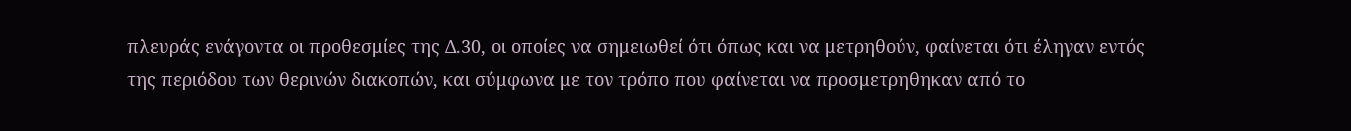πλευράς ενάγοντα οι προθεσμίες της Δ.30, οι οποίες να σημειωθεί ότι όπως και να μετρηθούν, φαίνεται ότι έληγαν εντός της περιόδου των θερινών διακοπών, και σύμφωνα με τον τρόπο που φαίνεται να προσμετρηθηκαν από το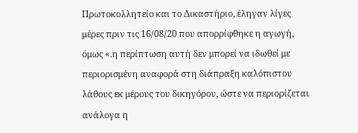Πρωτοκολλητείο και το Δικαστήριο, έληγαν λίγες μέρες πριν τις 16/08/20 που απορρίφθηκε η αγωγή, όμως «.η περίπτωση αυτή δεν μπορεί να ιδωθεί με περιορισμένη αναφορά στη διάπραξη καλόπιστου λάθους εκ μέρους του δικηγόρου, ώστε να περιορίζεται ανάλογα η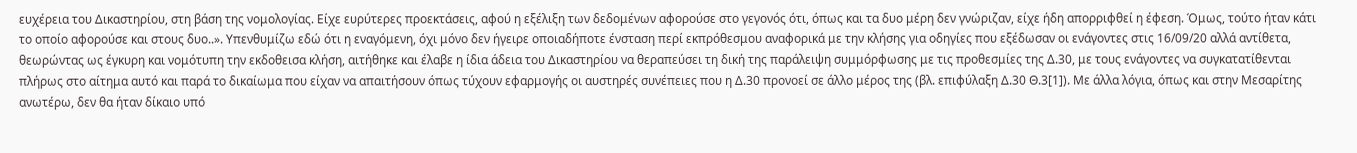ευχέρεια του Δικαστηρίου, στη βάση της νομολογίας. Είχε ευρύτερες προεκτάσεις, αφού η εξέλιξη των δεδομένων αφορούσε στο γεγονός ότι, όπως και τα δυο μέρη δεν γνώριζαν, είχε ήδη απορριφθεί η έφεση. Όμως, τούτο ήταν κάτι το οποίο αφορούσε και στους δυο..». Υπενθυμίζω εδώ ότι η εναγόμενη, όχι μόνο δεν ήγειρε οποιαδήποτε ένσταση περί εκπρόθεσμου αναφορικά με την κλήσης για οδηγίες που εξέδωσαν οι ενάγοντες στις 16/09/20 αλλά αντίθετα, θεωρώντας ως έγκυρη και νομότυπη την εκδοθεισα κλήση, αιτήθηκε και έλαβε η ίδια άδεια του Δικαστηρίου να θεραπεύσει τη δική της παράλειψη συμμόρφωσης με τις προθεσμίες της Δ.30, με τους ενάγοντες να συγκατατίθενται πλήρως στο αίτημα αυτό και παρά το δικαίωμα που είχαν να απαιτήσουν όπως τύχουν εφαρμογής οι αυστηρές συνέπειες που η Δ.30 προνοεί σε άλλο μέρος της (βλ. επιφύλαξη Δ.30 Θ.3[1]). Με άλλα λόγια, όπως και στην Μεσαρίτης ανωτέρω, δεν θα ήταν δίκαιο υπό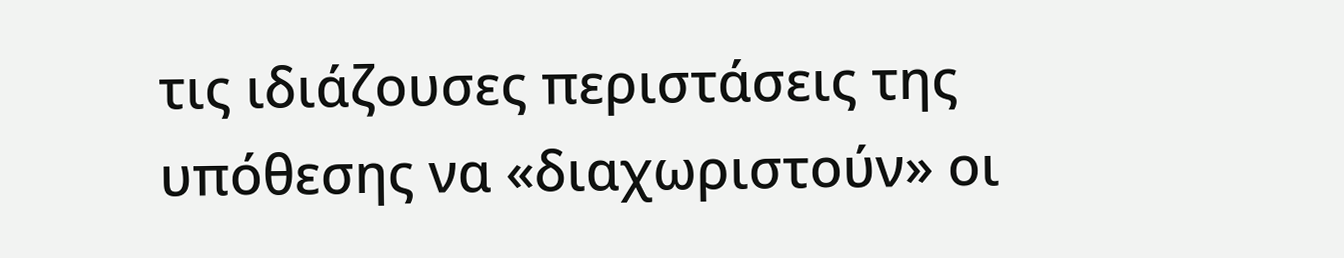τις ιδιάζουσες περιστάσεις της υπόθεσης να «διαχωριστούν» οι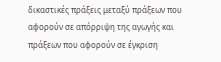δικαστικές πράξεις μεταξύ πράξεων που αφορούν σε απόρριψη της αγωγής και πράξεων που αφορούν σε έγκριση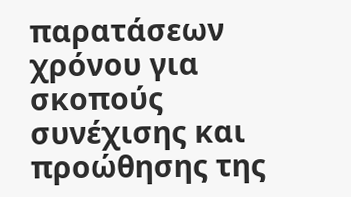παρατάσεων χρόνου για σκοπούς συνέχισης και προώθησης της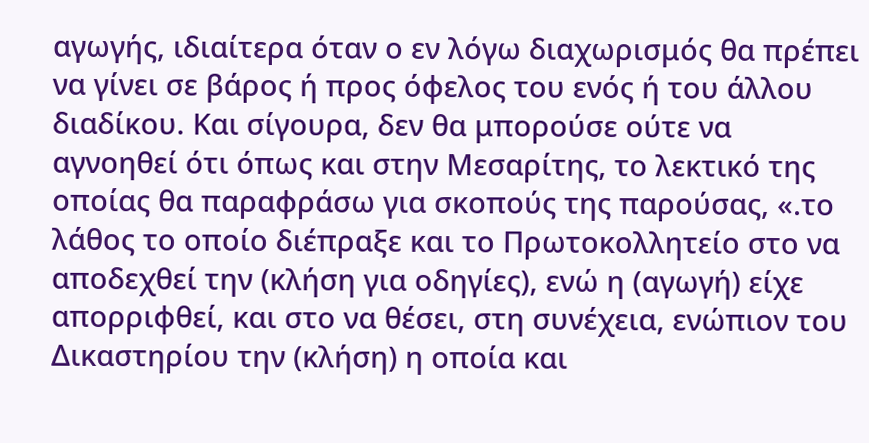αγωγής, ιδιαίτερα όταν ο εν λόγω διαχωρισμός θα πρέπει να γίνει σε βάρος ή προς όφελος του ενός ή του άλλου διαδίκου. Και σίγουρα, δεν θα μπορούσε ούτε να αγνοηθεί ότι όπως και στην Μεσαρίτης, το λεκτικό της οποίας θα παραφράσω για σκοπούς της παρούσας, «.το λάθος το οποίο διέπραξε και το Πρωτοκολλητείο στο να αποδεχθεί την (κλήση για οδηγίες), ενώ η (αγωγή) είχε απορριφθεί, και στο να θέσει, στη συνέχεια, ενώπιον του Δικαστηρίου την (κλήση) η οποία και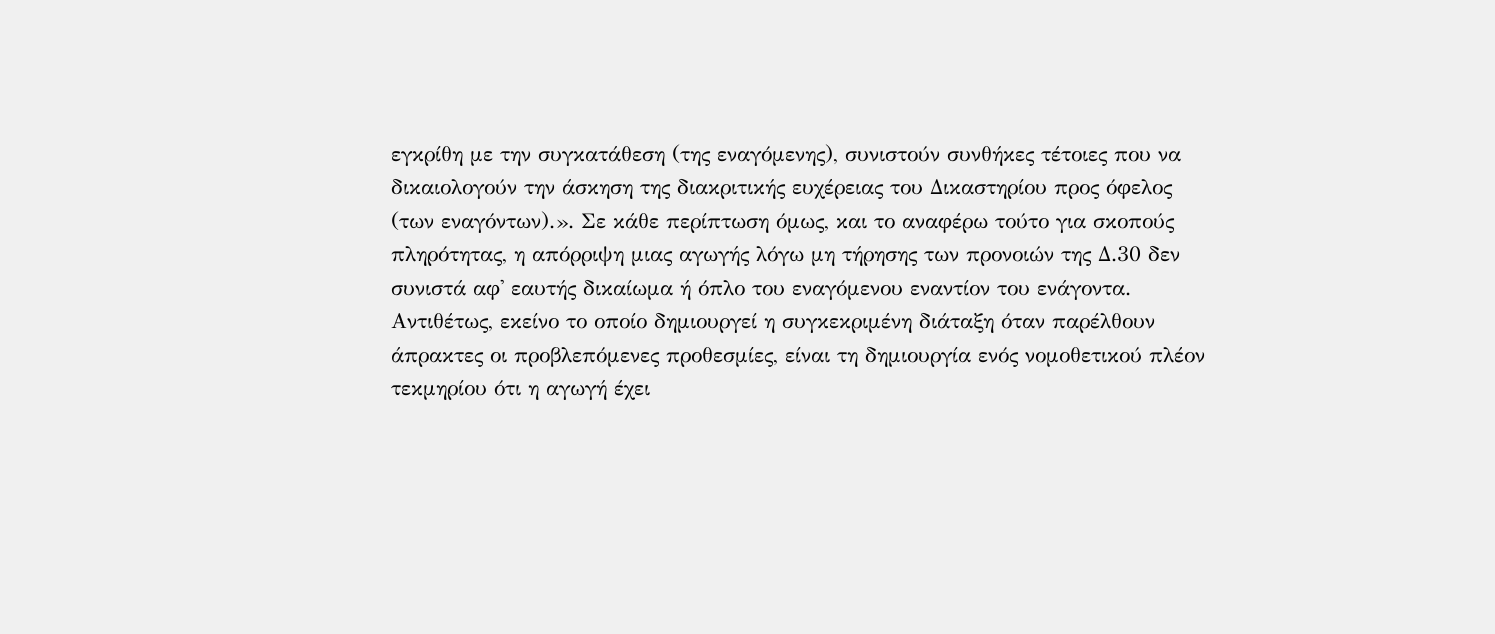εγκρίθη με την συγκατάθεση (της εναγόμενης), συνιστούν συνθήκες τέτοιες που να δικαιολογούν την άσκηση της διακριτικής ευχέρειας του Δικαστηρίου προς όφελος (των εναγόντων).». Σε κάθε περίπτωση όμως, και το αναφέρω τούτο για σκοπούς πληρότητας, η απόρριψη μιας αγωγής λόγω μη τήρησης των προνοιών της Δ.30 δεν συνιστά αφ' εαυτής δικαίωμα ή όπλο του εναγόμενου εναντίον του ενάγοντα. Αντιθέτως, εκείνο το οποίο δημιουργεί η συγκεκριμένη διάταξη όταν παρέλθουν άπρακτες οι προβλεπόμενες προθεσμίες, είναι τη δημιουργία ενός νομοθετικού πλέον τεκμηρίου ότι η αγωγή έχει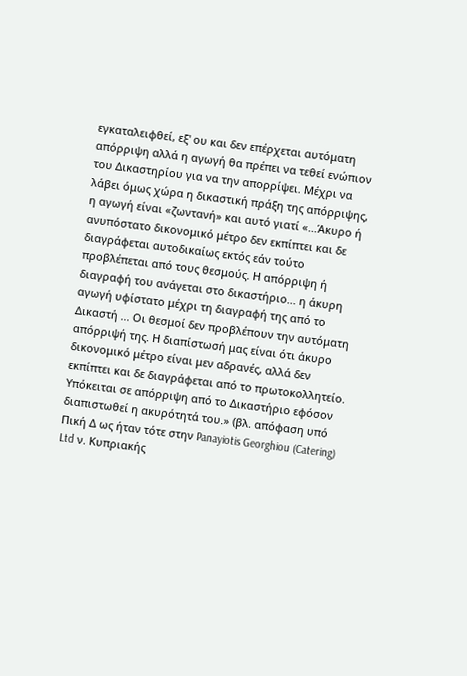εγκαταλειφθεί, εξ' ου και δεν επέρχεται αυτόματη απόρριψη αλλά η αγωγή θα πρέπει να τεθεί ενώπιον του Δικαστηρίου για να την απορρίψει. Μέχρι να λάβει όμως χώρα η δικαστική πράξη της απόρριψης, η αγωγή είναι «ζωντανή» και αυτό γιατί «...Άκυρο ή ανυπόστατο δικονομικό μέτρο δεν εκπίπτει και δε διαγράφεται αυτοδικαίως εκτός εάν τούτο προβλέπεται από τους θεσμούς. Η απόρριψη ή διαγραφή του ανάγεται στο δικαστήριο... η άκυρη αγωγή υφίστατο μέχρι τη διαγραφή της από το Δικαστή ... Οι θεσμοί δεν προβλέπουν την αυτόματη απόρριψή της. Η διαπίστωσή μας είναι ότι άκυρο δικονομικό μέτρο είναι μεν αδρανές, αλλά δεν εκπίπτει και δε διαγράφεται από το πρωτοκολλητείο. Υπόκειται σε απόρριψη από το Δικαστήριο εφόσον διαπιστωθεί η ακυρότητά του.» (βλ. απόφαση υπό Πική Δ ως ήταν τότε στην Panayiotis Georghiou (Catering) Ltd ν. Kυπριακής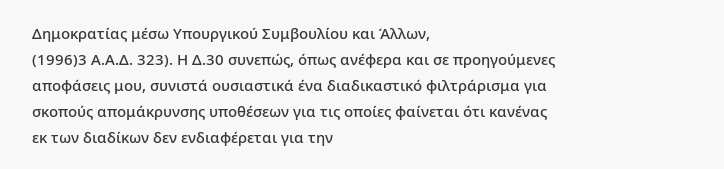Δημοκρατίας μέσω Yπουργικού Συμβουλίου και Άλλων,
(1996)3 Α.Α.Δ. 323). Η Δ.30 συνεπώς, όπως ανέφερα και σε προηγούμενες αποφάσεις μου, συνιστά ουσιαστικά ένα διαδικαστικό φιλτράρισμα για σκοπούς απομάκρυνσης υποθέσεων για τις οποίες φαίνεται ότι κανένας εκ των διαδίκων δεν ενδιαφέρεται για την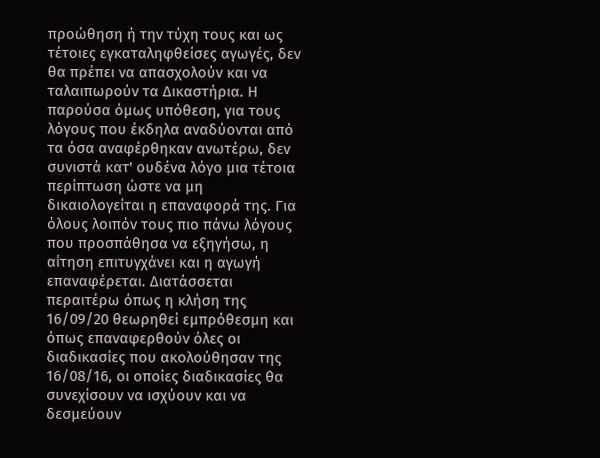προώθηση ή την τύχη τους και ως τέτοιες εγκαταληφθείσες αγωγές, δεν θα πρέπει να απασχολούν και να ταλαιπωρούν τα Δικαστήρια. Η παρούσα όμως υπόθεση, για τους λόγους που έκδηλα αναδύονται από τα όσα αναφέρθηκαν ανωτέρω, δεν συνιστά κατ' ουδένα λόγο μια τέτοια περίπτωση ώστε να μη δικαιολογείται η επαναφορά της. Για όλους λοιπόν τους πιο πάνω λόγους που προσπάθησα να εξηγήσω, η αίτηση επιτυγχάνει και η αγωγή επαναφέρεται. Διατάσσεται περαιτέρω όπως η κλήση της 16/09/20 θεωρηθεί εμπρόθεσμη και όπως επαναφερθούν όλες οι διαδικασίες που ακολούθησαν της 16/08/16, οι οποίες διαδικασίες θα συνεχίσουν να ισχύουν και να δεσμεύουν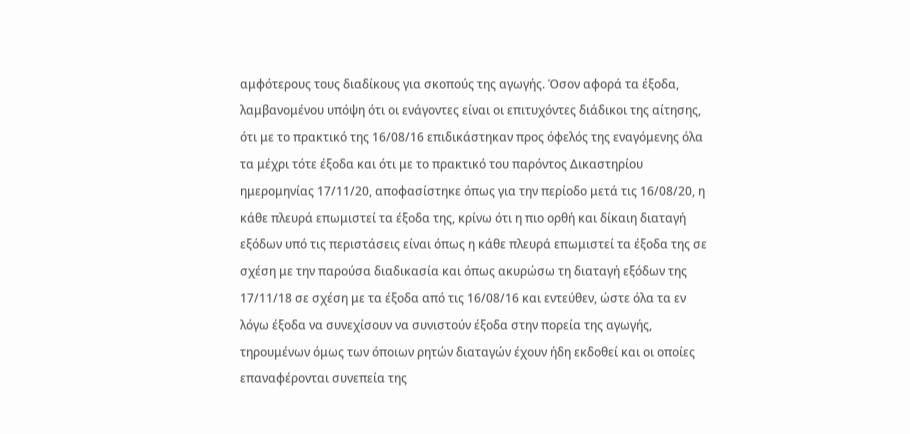αμφότερους τους διαδίκους για σκοπούς της αγωγής. Όσον αφορά τα έξοδα, λαμβανομένου υπόψη ότι οι ενάγοντες είναι οι επιτυχόντες διάδικοι της αίτησης, ότι με το πρακτικό της 16/08/16 επιδικάστηκαν προς όφελός της εναγόμενης όλα τα μέχρι τότε έξοδα και ότι με το πρακτικό του παρόντος Δικαστηρίου ημερομηνίας 17/11/20, αποφασίστηκε όπως για την περίοδο μετά τις 16/08/20, η κάθε πλευρά επωμιστεί τα έξοδα της, κρίνω ότι η πιο ορθή και δίκαιη διαταγή εξόδων υπό τις περιστάσεις είναι όπως η κάθε πλευρά επωμιστεί τα έξοδα της σε σχέση με την παρούσα διαδικασία και όπως ακυρώσω τη διαταγή εξόδων της 17/11/18 σε σχέση με τα έξοδα από τις 16/08/16 και εντεύθεν, ώστε όλα τα εν λόγω έξοδα να συνεχίσουν να συνιστούν έξοδα στην πορεία της αγωγής, τηρουμένων όμως των όποιων ρητών διαταγών έχουν ήδη εκδοθεί και οι οποίες επαναφέρονται συνεπεία της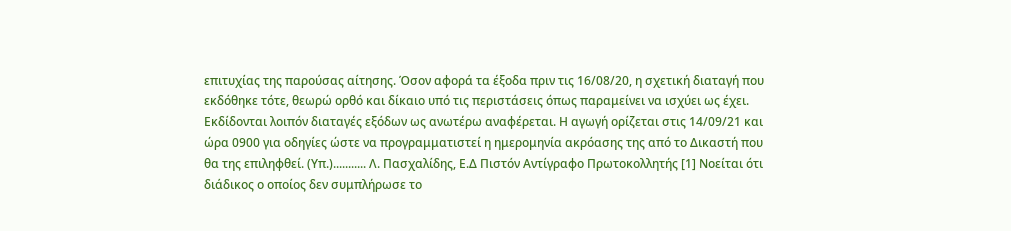επιτυχίας της παρούσας αίτησης. Όσον αφορά τα έξοδα πριν τις 16/08/20, η σχετική διαταγή που εκδόθηκε τότε, θεωρώ ορθό και δίκαιο υπό τις περιστάσεις όπως παραμείνει να ισχύει ως έχει. Εκδίδονται λοιπόν διαταγές εξόδων ως ανωτέρω αναφέρεται. Η αγωγή ορίζεται στις 14/09/21 και ώρα 0900 για οδηγίες ώστε να προγραμματιστεί η ημερομηνία ακρόασης της από το Δικαστή που θα της επιληφθεί. (Υπ.)........... Λ. Πασχαλίδης, Ε.Δ Πιστόν Αντίγραφο Πρωτοκολλητής [1] Νοείται ότι διάδικος ο οποίος δεν συμπλήρωσε το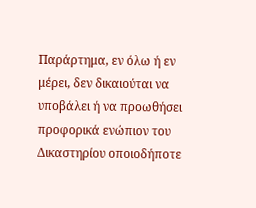Παράρτημα, εν όλω ή εν μέρει, δεν δικαιούται να υποβάλει ή να προωθήσει προφορικά ενώπιον του Δικαστηρίου οποιοδήποτε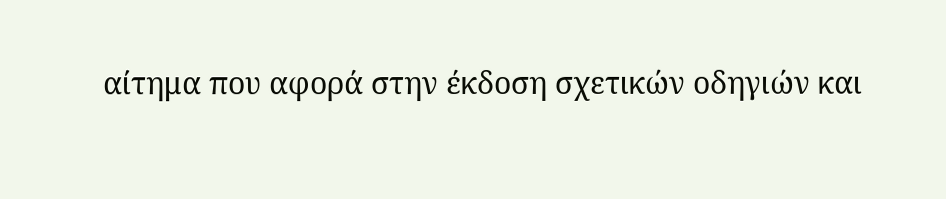αίτημα που αφορά στην έκδοση σχετικών οδηγιών και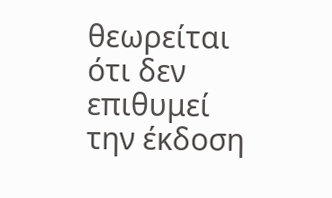θεωρείται ότι δεν επιθυμεί την έκδοση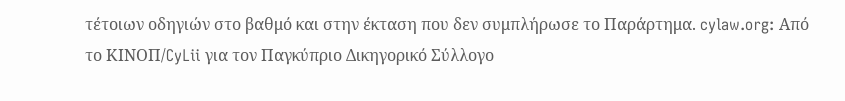τέτοιων οδηγιών στο βαθμό και στην έκταση που δεν συμπλήρωσε το Παράρτημα. cylaw.org: Από το ΚΙΝOΠ/CyLii για τον Παγκύπριο Δικηγορικό Σύλλογο